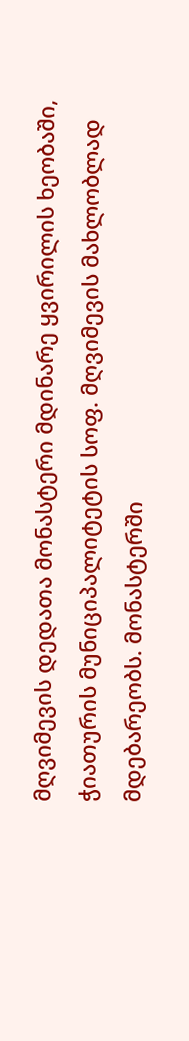მღვიმევის დედათა მონასტერი მდინარე ყვირილის ხეობაში, ჭიათურის მუნიციპალიტეტის სოფ. მღვიმევის მახლობლად მდებარეობს. მონასტერში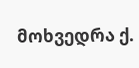მოხვედრა ქ.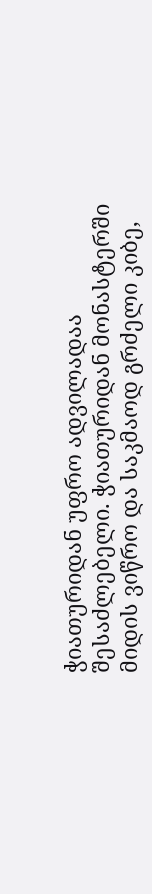ჭიათურიდან უფრო ადვილადაა შესაძლებელი. ჭიათურიდან მონასტერში მიდის ვიწრო და საკმაოდ გრძელი კიბე,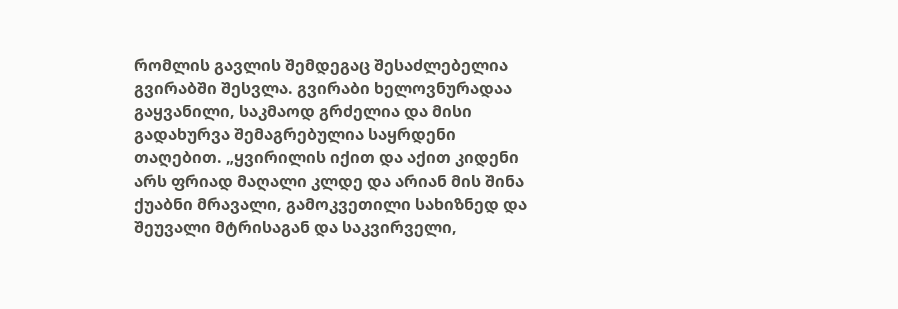რომლის გავლის შემდეგაც შესაძლებელია გვირაბში შესვლა. გვირაბი ხელოვნურადაა გაყვანილი, საკმაოდ გრძელია და მისი გადახურვა შემაგრებულია საყრდენი თაღებით. „ყვირილის იქით და აქით კიდენი არს ფრიად მაღალი კლდე და არიან მის შინა ქუაბნი მრავალი, გამოკვეთილი სახიზნედ და შეუვალი მტრისაგან და საკვირველი,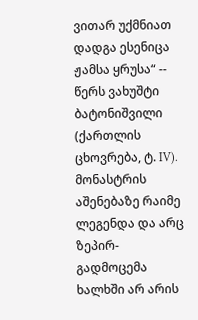ვითარ უქმნიათ დადგა ესენიცა ჟამსა ყრუსა“ -- წერს ვახუშტი ბატონიშვილი (ქართლის ცხოვრება, ტ. IV). მონასტრის აშენებაზე რაიმე ლეგენდა და არც ზეპირ-გადმოცემა ხალხში არ არის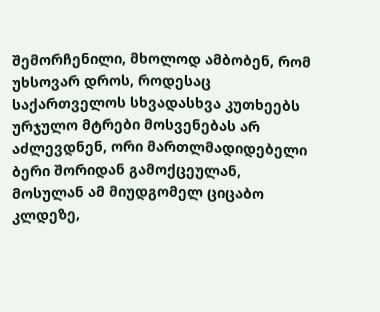შემორჩენილი, მხოლოდ ამბობენ, რომ უხსოვარ დროს, როდესაც საქართველოს სხვადასხვა კუთხეებს ურჯულო მტრები მოსვენებას არ აძლევდნენ, ორი მართლმადიდებელი ბერი შორიდან გამოქცეულან, მოსულან ამ მიუდგომელ ციცაბო კლდეზე,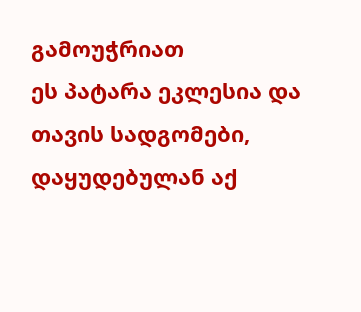გამოუჭრიათ
ეს პატარა ეკლესია და თავის სადგომები, დაყუდებულან აქ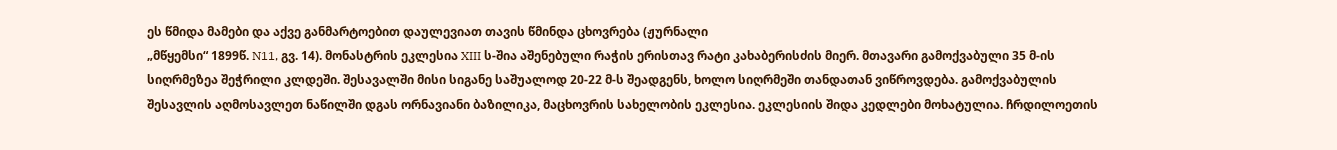ეს წმიდა მამები და აქვე განმარტოებით დაულევიათ თავის წმინდა ცხოვრება (ჟურნალი
„მწყემსი“ 1899წ. N11, გვ. 14). მონასტრის ეკლესია XIII ს-შია აშენებული რაჭის ერისთავ რატი კახაბერისძის მიერ. მთავარი გამოქვაბული 35 მ-ის სიღრმეზეა შეჭრილი კლდეში. შესავალში მისი სიგანე საშუალოდ 20-22 მ-ს შეადგენს, ხოლო სიღრმეში თანდათან ვიწროვდება. გამოქვაბულის შესავლის აღმოსავლეთ ნაწილში დგას ორნავიანი ბაზილიკა, მაცხოვრის სახელობის ეკლესია. ეკლესიის შიდა კედლები მოხატულია. ჩრდილოეთის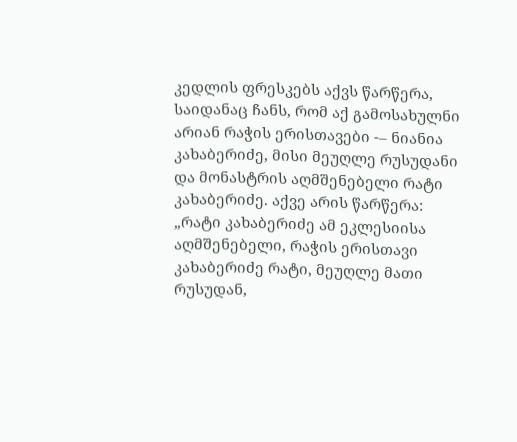კედლის ფრესკებს აქვს წარწერა, საიდანაც ჩანს, რომ აქ გამოსახულნი არიან რაჭის ერისთავები -– ნიანია კახაბერიძე, მისი მეუღლე რუსუდანი და მონასტრის აღმშენებელი რატი კახაბერიძე. აქვე არის წარწერა: „რატი კახაბერიძე ამ ეკლესიისა აღმშენებელი, რაჭის ერისთავი კახაბერიძე რატი, მეუღლე მათი რუსუდან,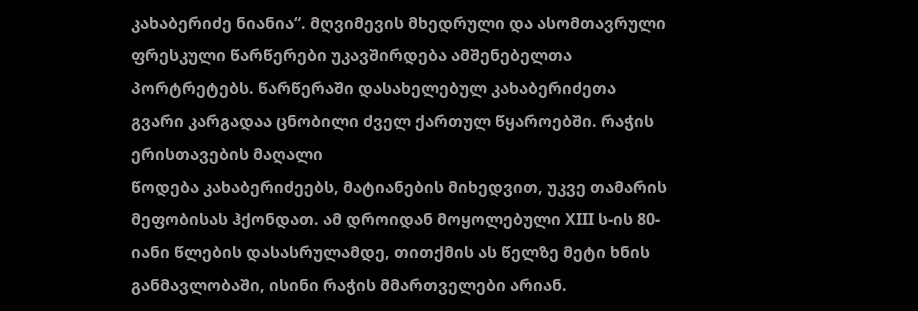კახაბერიძე ნიანია“. მღვიმევის მხედრული და ასომთავრული ფრესკული წარწერები უკავშირდება ამშენებელთა პორტრეტებს. წარწერაში დასახელებულ კახაბერიძეთა გვარი კარგადაა ცნობილი ძველ ქართულ წყაროებში. რაჭის ერისთავების მაღალი
წოდება კახაბერიძეებს, მატიანების მიხედვით, უკვე თამარის მეფობისას ჰქონდათ. ამ დროიდან მოყოლებული XIII ს-ის 80-იანი წლების დასასრულამდე, თითქმის ას წელზე მეტი ხნის განმავლობაში, ისინი რაჭის მმართველები არიან.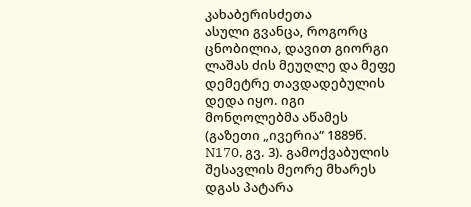კახაბერისძეთა
ასული გვანცა, როგორც ცნობილია, დავით გიორგი ლაშას ძის მეუღლე და მეფე დემეტრე თავდადებულის დედა იყო. იგი მონღოლებმა აწამეს (გაზეთი „ივერია“ 1889წ. N170, გვ. 3). გამოქვაბულის შესავლის მეორე მხარეს დგას პატარა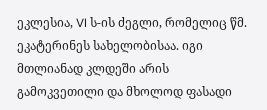ეკლესია, VI ს-ის ძეგლი, რომელიც წმ. ეკატერინეს სახელობისაა. იგი მთლიანად კლდეში არის გამოკვეთილი და მხოლოდ ფასადი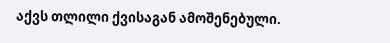აქვს თლილი ქვისაგან ამოშენებული.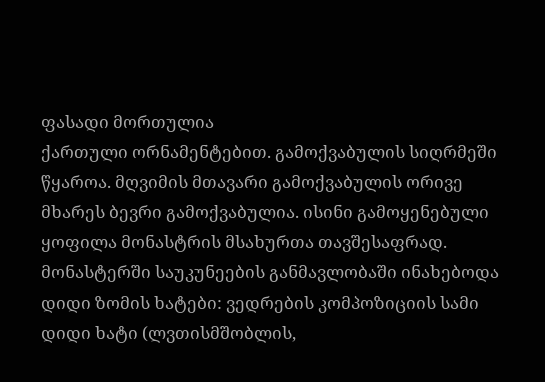ფასადი მორთულია
ქართული ორნამენტებით. გამოქვაბულის სიღრმეში წყაროა. მღვიმის მთავარი გამოქვაბულის ორივე მხარეს ბევრი გამოქვაბულია. ისინი გამოყენებული ყოფილა მონასტრის მსახურთა თავშესაფრად.
მონასტერში საუკუნეების განმავლობაში ინახებოდა დიდი ზომის ხატები: ვედრების კომპოზიციის სამი დიდი ხატი (ლვთისმშობლის,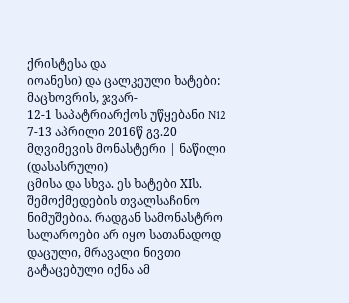ქრისტესა და
იოანესი) და ცალკეული ხატები: მაცხოვრის, ჯვარ-
12-1 საპატრიარქოს უწყებანი N12 7-13 აპრილი 2016წ გვ.20
მღვიმევის მონასტერი | ნაწილი (დასასრული)
ცმისა და სხვა. ეს ხატები XIს. შემოქმედების თვალსაჩინო ნიმუშებია. რადგან სამონასტრო სალაროები არ იყო სათანადოდ დაცული, მრავალი ნივთი გატაცებული იქნა ამ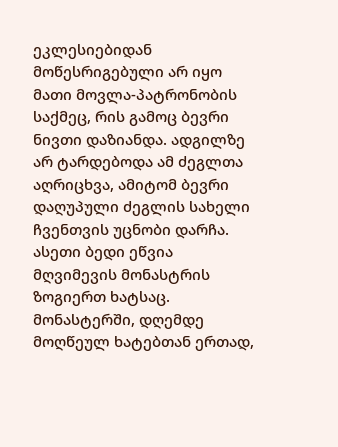ეკლესიებიდან მოწესრიგებული არ იყო მათი მოვლა-პატრონობის საქმეც, რის გამოც ბევრი ნივთი დაზიანდა. ადგილზე არ ტარდებოდა ამ ძეგლთა აღრიცხვა, ამიტომ ბევრი დაღუპული ძეგლის სახელი ჩვენთვის უცნობი დარჩა. ასეთი ბედი ეწვია მღვიმევის მონასტრის ზოგიერთ ხატსაც. მონასტერში, დღემდე მოღწეულ ხატებთან ერთად,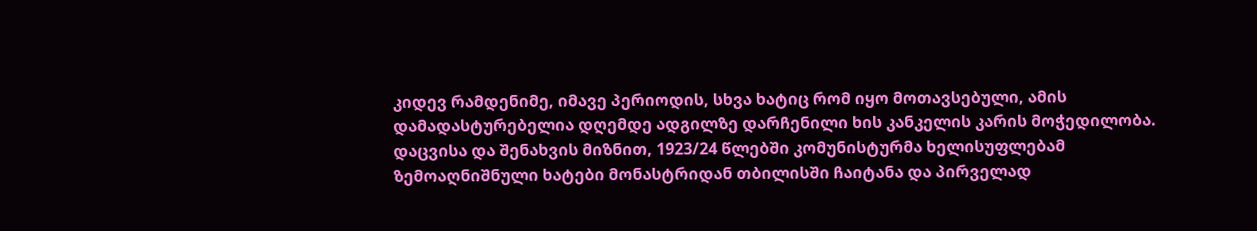კიდევ რამდენიმე, იმავე პერიოდის, სხვა ხატიც რომ იყო მოთავსებული, ამის დამადასტურებელია დღემდე ადგილზე დარჩენილი ხის კანკელის კარის მოჭედილობა. დაცვისა და შენახვის მიზნით, 1923/24 წლებში კომუნისტურმა ხელისუფლებამ ზემოაღნიშნული ხატები მონასტრიდან თბილისში ჩაიტანა და პირველად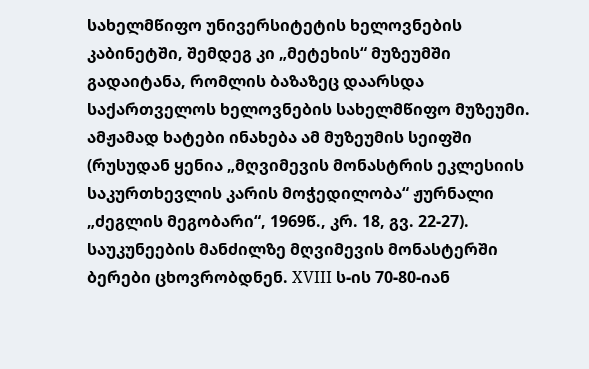სახელმწიფო უნივერსიტეტის ხელოვნების კაბინეტში, შემდეგ კი „მეტეხის“ მუზეუმში გადაიტანა, რომლის ბაზაზეც დაარსდა საქართველოს ხელოვნების სახელმწიფო მუზეუმი. ამჟამად ხატები ინახება ამ მუზეუმის სეიფში (რუსუდან ყენია „მღვიმევის მონასტრის ეკლესიის საკურთხევლის კარის მოჭედილობა“ ჟურნალი „ძეგლის მეგობარი“, 1969წ., კრ. 18, გვ. 22-27). საუკუნეების მანძილზე მღვიმევის მონასტერში ბერები ცხოვრობდნენ. XVIII ს-ის 70-80-იან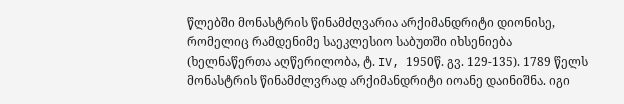წლებში მონასტრის წინამძღვარია არქიმანდრიტი დიონისე, რომელიც რამდენიმე საეკლესიო საბუთში იხსენიება (ხელნაწერთა აღწერილობა, ტ. IV, 1950წ. გვ. 129-135). 1789 წელს მონასტრის წინამძლვრად არქიმანდრიტი იოანე დაინიშნა. იგი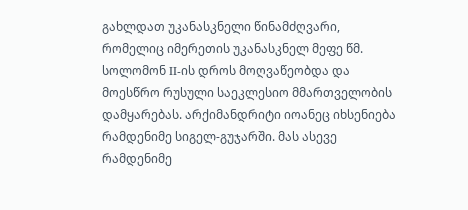გახლდათ უკანასკნელი წინამძღვარი, რომელიც იმერეთის უკანასკნელ მეფე წმ. სოლომონ II-ის დროს მოღვაწეობდა და მოესწრო რუსული საეკლესიო მმართველობის დამყარებას. არქიმანდრიტი იოანეც იხსენიება რამდენიმე სიგელ-გუჯარში. მას ასევე რამდენიმე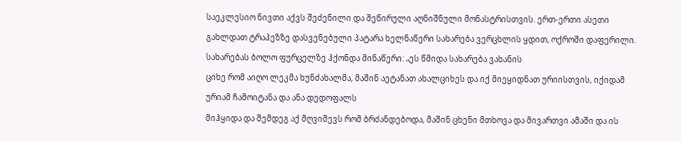საეკლესიო ნივთი აქვს შეძენილი და შეწირული აღნიშნული მონასტრისთვის. ერთ-ერთი ასეთი გახლდათ ტრაპეზზე დასვენებული პატარა ხელნაწერი სახარება ვერცხლის ყდით, ოქროში დაფერილი. სახარებას ბოლო ფურცელზე ჰქონდა მინაწერი: „ეს წმიდა სახარება ვახანის
ციხე რომ აიღო ლეკმა ხუნძახალმა, მაშინ აეტანათ ახალციხეს და იქ მიეყიდნათ ურიისთვის, იქიდამ ურიამ ჩამოიტანა და ანა დედოფალს
მიჰყიდა და შემდეგ აქ მღვიმევს რომ ბრძანდებოდა, მაშინ ცხენი მთხოვა და მივართვი ამაში და ის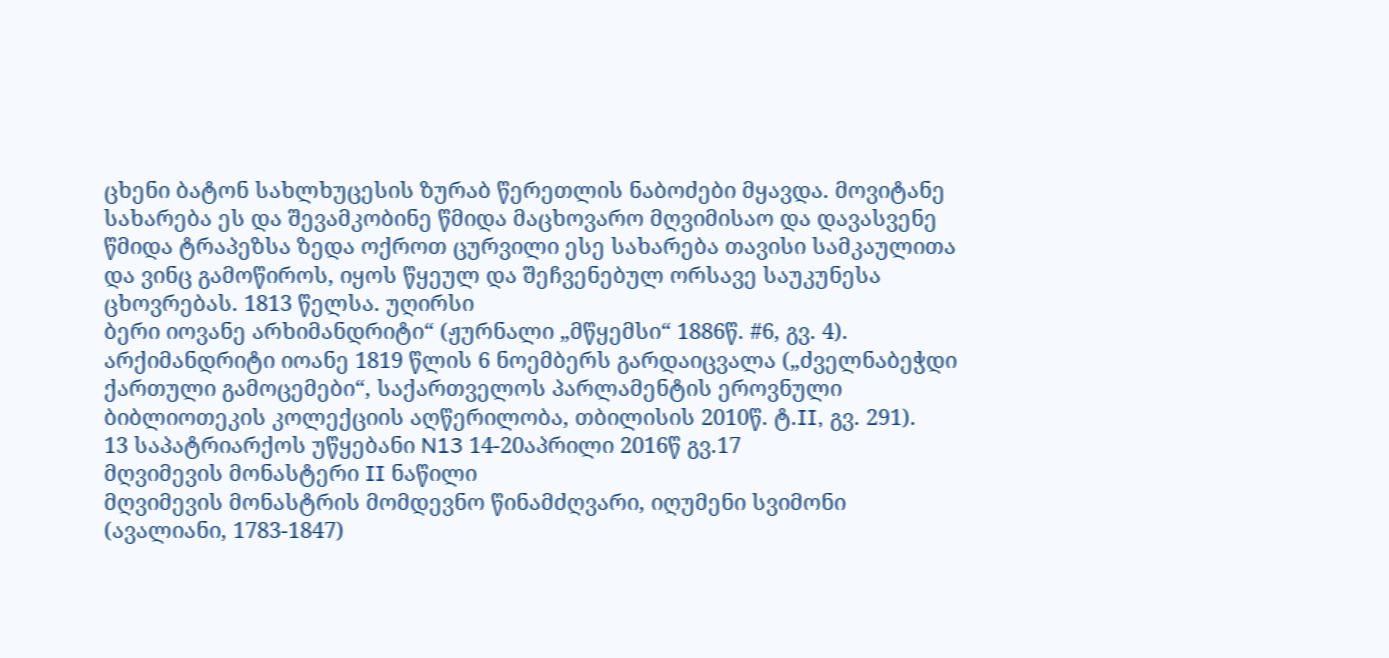ცხენი ბატონ სახლხუცესის ზურაბ წერეთლის ნაბოძები მყავდა. მოვიტანე სახარება ეს და შევამკობინე წმიდა მაცხოვარო მღვიმისაო და დავასვენე წმიდა ტრაპეზსა ზედა ოქროთ ცურვილი ესე სახარება თავისი სამკაულითა და ვინც გამოწიროს, იყოს წყეულ და შეჩვენებულ ორსავე საუკუნესა ცხოვრებას. 1813 წელსა. უღირსი
ბერი იოვანე არხიმანდრიტი“ (ჟურნალი „მწყემსი“ 1886წ. #6, გვ. 4). არქიმანდრიტი იოანე 1819 წლის 6 ნოემბერს გარდაიცვალა („ძველნაბეჭდი
ქართული გამოცემები“, საქართველოს პარლამენტის ეროვნული ბიბლიოთეკის კოლექციის აღწერილობა, თბილისის 2010წ. ტ.II, გვ. 291).
13 საპატრიარქოს უწყებანი N13 14-20აპრილი 2016წ გვ.17
მღვიმევის მონასტერი II ნაწილი
მღვიმევის მონასტრის მომდევნო წინამძღვარი, იღუმენი სვიმონი (ავალიანი, 1783-1847)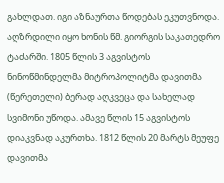გახლდათ. იგი აზნაურთა წოდებას ეკუთვნოდა. აღზრდილი იყო ხონის წმ. გიორგის საკათედრო ტაძარში. 1805 წლის 3 აგვისტოს ნინოწმინდელმა მიტროპოლიტმა დავითმა (წერეთელი) ბერად აღკვეცა და სახელად სვიმონი უწოდა. ამავე წლის 15 აგვისტოს დიაკვნად აკურთხა. 1812 წლის 20 მარტს მეუფე დავითმა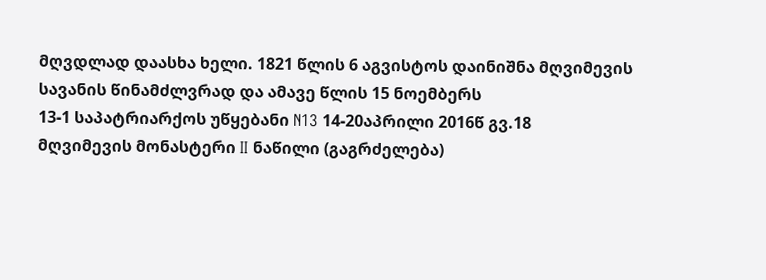მღვდლად დაასხა ხელი. 1821 წლის 6 აგვისტოს დაინიშნა მღვიმევის სავანის წინამძლვრად და ამავე წლის 15 ნოემბერს
13-1 საპატრიარქოს უწყებანი N13 14-20აპრილი 2016წ გვ.18
მღვიმევის მონასტერი II ნაწილი (გაგრძელება)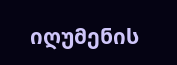იღუმენის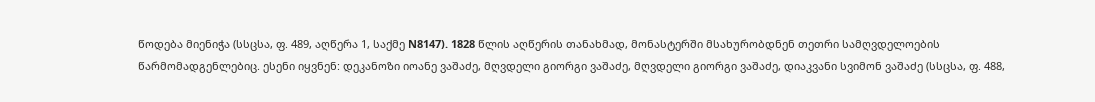წოდება მიენიჭა (სსცსა, ფ. 489, აღწერა 1, საქმე N8147). 1828 წლის აღწერის თანახმად, მონასტერში მსახურობდნენ თეთრი სამღვდელოების წარმომადგენლებიც. ესენი იყვნენ: დეკანოზი იოანე ვაშაძე, მღვდელი გიორგი ვაშაძე, მღვდელი გიორგი ვაშაძე, დიაკვანი სვიმონ ვაშაძე (სსცსა, ფ. 488,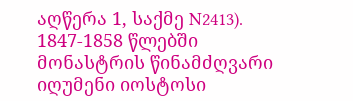აღწერა 1, საქმე N2413).
1847-1858 წლებში მონასტრის წინამძღვარი იღუმენი იოსტოსი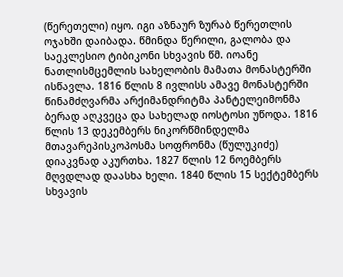(წერეთელი) იყო. იგი აზნაურ ზურაბ წერეთლის ოჯახში დაიბადა. წმინდა წერილი, გალობა და საეკლესიო ტიბიკონი სხვავის წმ. იოანე ნათლისმცემლის სახელობის მამათა მონასტერში ისწავლა. 1816 წლის 8 ივლისს ამავე მონასტერში წინამძღვარმა არქიმანდრიტმა პანტელეიმონმა ბერად აღკვეცა და სახელად იოსტოსი უწოდა. 1816 წლის 13 დეკემბერს ნიკორწმინდელმა მთავარეპისკოპოსმა სოფრონმა (წულუკიძე) დიაკვნად აკურთხა. 1827 წლის 12 ნოემბერს მღვდლად დაასხა ხელი. 1840 წლის 15 სექტემბერს სხვავის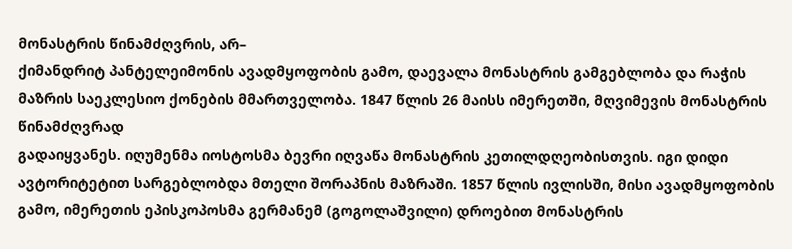მონასტრის წინამძღვრის, არ–
ქიმანდრიტ პანტელეიმონის ავადმყოფობის გამო, დაევალა მონასტრის გამგებლობა და რაჭის მაზრის საეკლესიო ქონების მმართველობა. 1847 წლის 26 მაისს იმერეთში, მღვიმევის მონასტრის წინამძღვრად
გადაიყვანეს. იღუმენმა იოსტოსმა ბევრი იღვაწა მონასტრის კეთილდღეობისთვის. იგი დიდი ავტორიტეტით სარგებლობდა მთელი შორაპნის მაზრაში. 1857 წლის ივლისში, მისი ავადმყოფობის გამო, იმერეთის ეპისკოპოსმა გერმანემ (გოგოლაშვილი) დროებით მონასტრის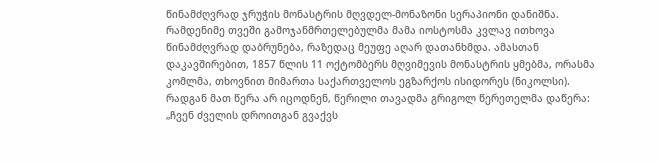წინამძღვრად ჯრუჭის მონასტრის მღვდელ-მონაზონი სერაპიონი დანიშნა. რამდენიმე თვეში გამოჯანმრთელებულმა მამა იოსტოსმა კვლავ ითხოვა წინამძღვრად დაბრუნება, რაზედაც მეუფე აღარ დათანხმდა. ამასთან დაკავშირებით, 1857 წლის 11 ოქტომბერს მღვიმევის მონასტრის ყმებმა, ორასმა კომლმა, თხოვნით მიმართა საქართველოს ეგზარქოს ისიდორეს (ნიკოლსი). რადგან მათ წერა არ იცოდნენ, წერილი თავადმა გრიგოლ წერეთელმა დაწერა: „ჩვენ ძველის დროითგან გვაქვს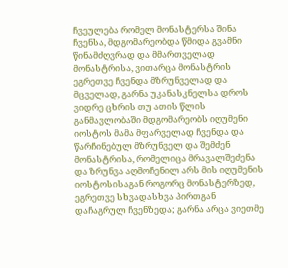ჩვეულება რომელ მონასტერსა შინა ჩვენსა, მდგომარეობდა წმიდა გვამნი წინამძღვრად და მმართველად მონასტრისა, ვითარცა მონასტრის ეგრეთვე ჩვენდა მზრუნველად და მცველად, გარნა უკანასკნელსა დროს ვიდრე ცხრის თუ ათის წლის განმავლობაში მდგომარეობს იღუმენი იოსტოს მამა მფარველად ჩვენდა და წარჩინებულ მზრუნველ და შემძენ მონასტრისა, რომელიცა მრავალშეძენა და ზრუნვა აღმოჩენილ არს მის იღუმენის იოსტოსისაგან როგორც მონასტერზედ, ეგრეთვე სხვადასხვა პირთგან დაჩაგრულ ჩვენზედა; გარნა არცა ვიეთმე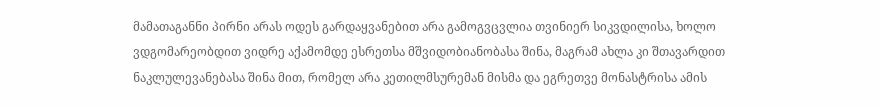მამათაგანნი პირნი არას ოდეს გარდაყვანებით არა გამოგვცვლია თვინიერ სიკვდილისა, ხოლო ვდგომარეობდით ვიდრე აქამომდე ესრეთსა მშვიდობიანობასა შინა, მაგრამ ახლა კი შთავარდით ნაკლულევანებასა შინა მით, რომელ არა კეთილმსურემან მისმა და ეგრეთვე მონასტრისა ამის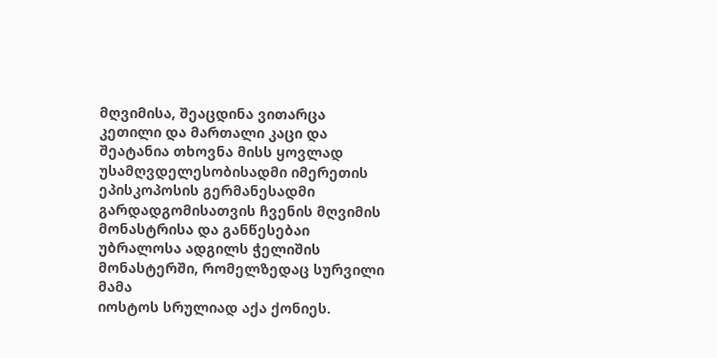მღვიმისა, შეაცდინა ვითარცა კეთილი და მართალი კაცი და შეატანია თხოვნა მისს ყოვლად უსამღვდელესობისადმი იმერეთის ეპისკოპოსის გერმანესადმი გარდადგომისათვის ჩვენის მღვიმის მონასტრისა და განწესებაი უბრალოსა ადგილს ჭელიშის მონასტერში, რომელზედაც სურვილი მამა
იოსტოს სრულიად აქა ქონიეს.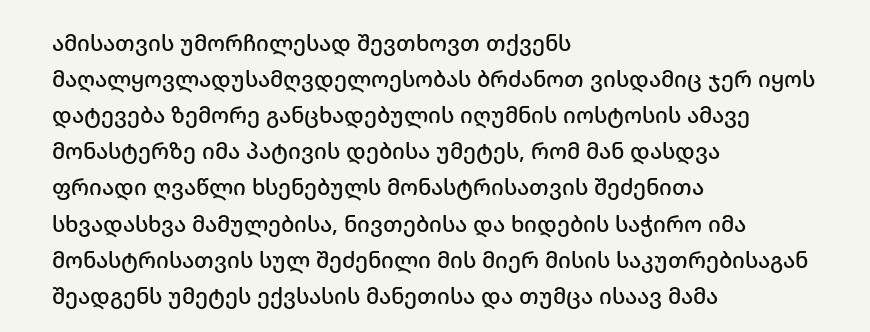ამისათვის უმორჩილესად შევთხოვთ თქვენს მაღალყოვლადუსამღვდელოესობას ბრძანოთ ვისდამიც ჯერ იყოს დატევება ზემორე განცხადებულის იღუმნის იოსტოსის ამავე მონასტერზე იმა პატივის დებისა უმეტეს, რომ მან დასდვა ფრიადი ღვაწლი ხსენებულს მონასტრისათვის შეძენითა სხვადასხვა მამულებისა, ნივთებისა და ხიდების საჭირო იმა მონასტრისათვის სულ შეძენილი მის მიერ მისის საკუთრებისაგან შეადგენს უმეტეს ექვსასის მანეთისა და თუმცა ისაავ მამა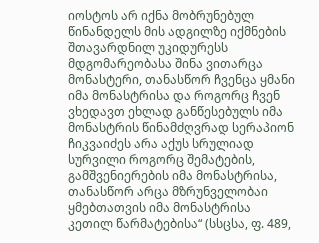იოსტოს არ იქნა მობრუნებულ წინანდელს მის ადგილზე იქმნების შთავარდნილ უკიდურესს მდგომარეობასა შინა ვითარცა მონასტერი, თანასწორ ჩვენცა ყმანი იმა მონასტრისა და როგორც ჩვენ ვხედავთ ეხლად განწესებულს იმა მონასტრის წინამძღვრად სერაპიონ ჩიკვაიძეს არა აქუს სრულიად სურვილი როგორც შემატების, გამშვენიერების იმა მონასტრისა, თანასწორ არცა მზრუნველობაი ყმებთათვის იმა მონასტრისა კეთილ წარმატებისა“ (სსცსა, ფ. 489,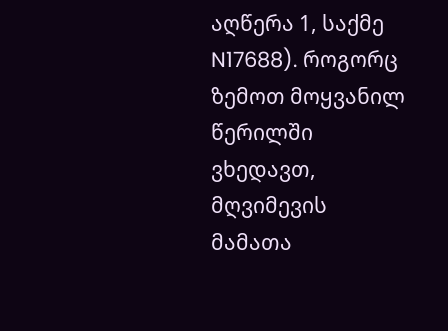აღწერა 1, საქმე N17688). როგორც ზემოთ მოყვანილ წერილში ვხედავთ, მღვიმევის მამათა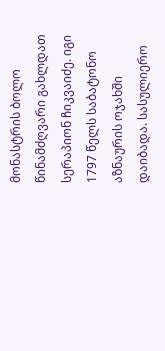მონასტრის ბოლო წინამძღვარი გახლდათ სერაპიონ ჩიკვაიძე. იგი 1797 წელს საბატონო აზნაურის ოჯახში დაიბადა. სასულიერო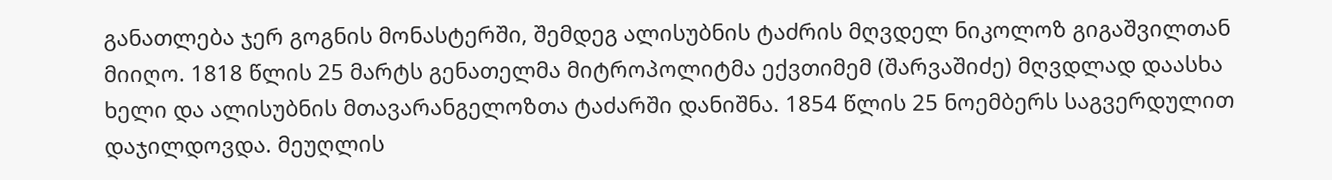განათლება ჯერ გოგნის მონასტერში, შემდეგ ალისუბნის ტაძრის მღვდელ ნიკოლოზ გიგაშვილთან მიიღო. 1818 წლის 25 მარტს გენათელმა მიტროპოლიტმა ექვთიმემ (შარვაშიძე) მღვდლად დაასხა ხელი და ალისუბნის მთავარანგელოზთა ტაძარში დანიშნა. 1854 წლის 25 ნოემბერს საგვერდულით დაჯილდოვდა. მეუღლის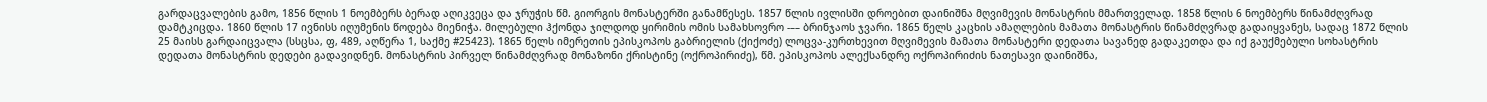გარდაცვალების გამო, 1856 წლის 1 ნოემბერს ბერად აღიკვეცა და ჯრუჭის წმ. გიორგის მონასტერში განამწესეს. 1857 წლის ივლისში დროებით დაინიშნა მღვიმევის მონასტრის მმართველად. 1858 წლის 6 ნოემბერს წინამძღვრად დამტკიცდა. 1860 წლის 17 ივნისს იღუმენის წოდება მიენიჭა. მილებული ჰქონდა ჯილდოდ ყირიმის ომის სამახსოვრო -–– ბრინჯაოს ჯვარი. 1865 წელს კაცხის ამაღლების მამათა მონასტრის წინამძღვრად გადაიყვანეს, სადაც 1872 წლის 25 მაისს გარდაიცვალა (სსცსა, ფ, 489, აღწერა 1, საქმე #25423). 1865 წელს იმერეთის ეპისკოპოს გაბრიელის (ქიქოძე) ლოცვა-კურთხევით მღვიმევის მამათა მონასტერი დედათა სავანედ გადაკეთდა და იქ გაუქმებული სოხასტრის დედათა მონასტრის დედები გადავიდნენ. მონასტრის პირველ წინამძღვრად მონაზონი ქრისტინე (ოქროპირიძე), წმ. ეპისკოპოს ალექსანდრე ოქროპირიძის ნათესავი დაინიშნა,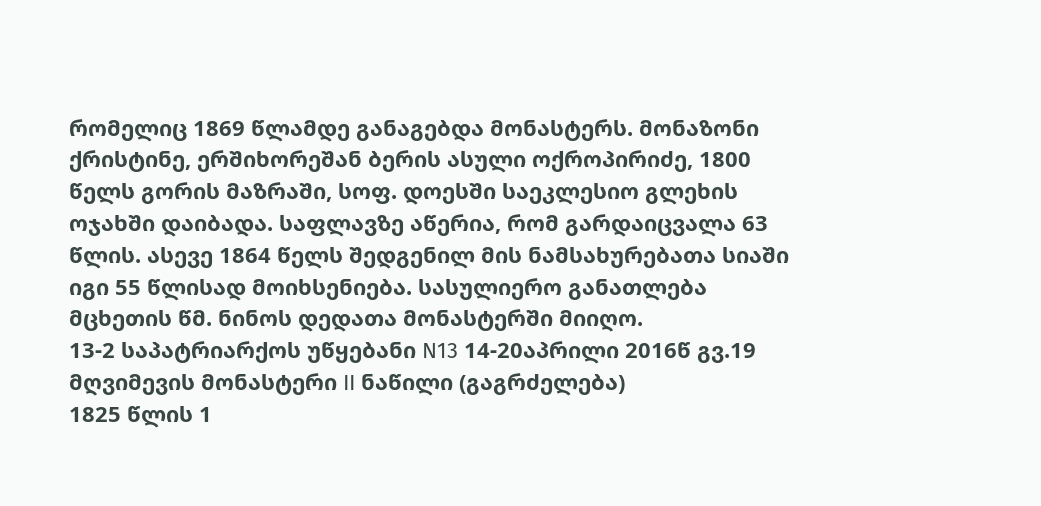რომელიც 1869 წლამდე განაგებდა მონასტერს. მონაზონი ქრისტინე, ერშიხორეშან ბერის ასული ოქროპირიძე, 1800 წელს გორის მაზრაში, სოფ. დოესში საეკლესიო გლეხის ოჯახში დაიბადა. საფლავზე აწერია, რომ გარდაიცვალა 63 წლის. ასევე 1864 წელს შედგენილ მის ნამსახურებათა სიაში იგი 55 წლისად მოიხსენიება. სასულიერო განათლება მცხეთის წმ. ნინოს დედათა მონასტერში მიიღო.
13-2 საპატრიარქოს უწყებანი N13 14-20აპრილი 2016წ გვ.19
მღვიმევის მონასტერი II ნაწილი (გაგრძელება)
1825 წლის 1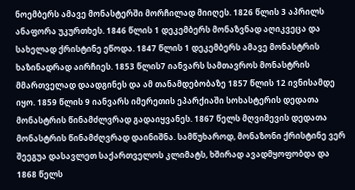ნოემბერს ამავე მონასტერში მორჩილად მიიღეს. 1826 წლის 3 აპრილს ანაფორა უკურთხეს. 1846 წლის 1 დეკემბერს მონაზვნად აღიკვეცა და სახელად ქრისტინე ეწოდა. 1847 წლის 1 დეკემბერს ამავე მონასტრის ხაზინადრად აირჩიეს. 1853 წლის7 იანვარს სამთავროს მონასტრის მმართველად დაადგინეს და ამ თანამდებობაზე 1857 წლის 12 ივნისამდე იყო. 1859 წლის 9 იანვარს იმერეთის ეპარქიაში სოხასტერის დედათა მონასტრის წინამძლვრად გადაიყვანეს. 1867 წელს მღვიმევის დედათა მონასტრის წინამძღვრად დაინიშნა. სამწუხაროდ, მონაზონი ქრისტინე ვერ შეეგუა დასავლეთ საქართველოს კლიმატს, ხშირად ავადმყოფობდა და 1868 წელს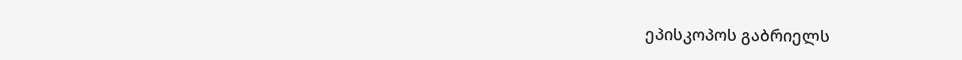ეპისკოპოს გაბრიელს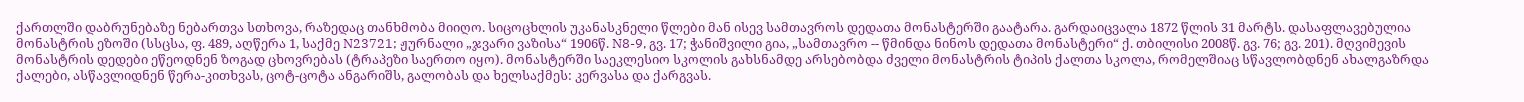ქართლში დაბრუნებაზე ნებართვა სთხოვა, რაზედაც თანხმობა მიიღო. სიცოცხლის უკანასკნელი წლები მან ისევ სამთავროს დედათა მონასტერში გაატარა. გარდაიცვალა 1872 წლის 31 მარტს. დასაფლავებულია მონასტრის ეზოში (სსცსა, ფ. 489, აღწერა 1, საქმე N23721; ჟურნალი „ჯვარი ვაზისა“ 1906წ. N8-9, გვ. 17; ჭანიშვილი გია, „სამთავრო -- წმინდა ნინოს დედათა მონასტერი“ ქ. თბილისი 2008წ. გვ. 76; გვ. 201). მღვიმევის მონასტრის დედები ეწეოდნენ ზოგად ცხოვრებას (ტრაპეზი საერთო იყო). მონასტერში საეკლესიო სკოლის გახსნამდე არსებობდა ძველი მონასტრის ტიპის ქალთა სკოლა, რომელშიაც სწავლობდნენ ახალგაზრდა ქალები, ასწავლიდნენ წერა-კითხვას, ცოტ-ცოტა ანგარიშს, გალობას და ხელსაქმეს: კერვასა და ქარგვას.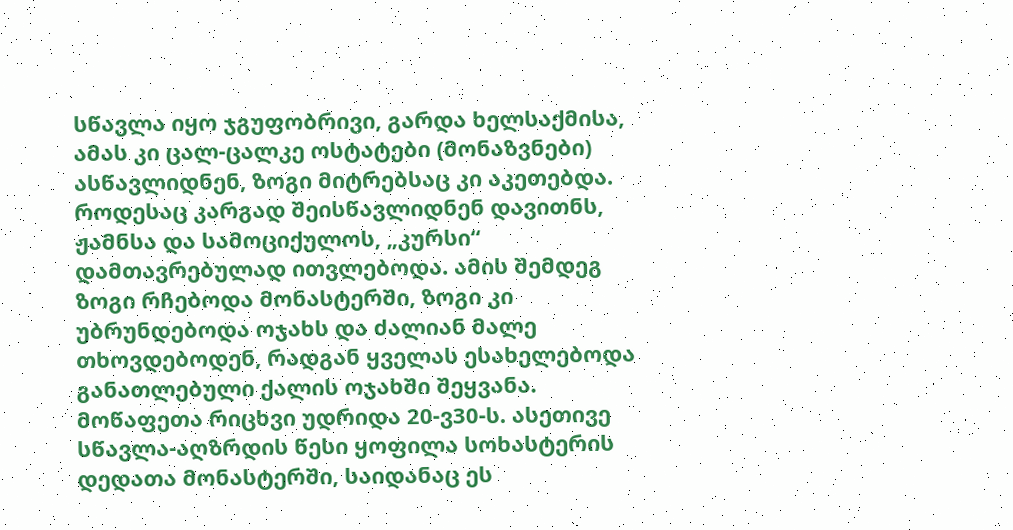სწავლა იყო ჯგუფობრივი, გარდა ხელსაქმისა, ამას კი ცალ-ცალკე ოსტატები (მონაზვნები) ასწავლიდნენ, ზოგი მიტრებსაც კი აკეთებდა. როდესაც კარგად შეისწავლიდნენ დავითნს, ჟამნსა და სამოციქულოს, „კურსი“ დამთავრებულად ითვლებოდა. ამის შემდეგ ზოგი რჩებოდა მონასტერში, ზოგი კი უბრუნდებოდა ოჯახს და ძალიან მალე თხოვდებოდენ, რადგან ყველას ესახელებოდა განათლებული ქალის ოჯახში შეყვანა. მოწაფეთა რიცხვი უდრიდა 20-ვ30-ს. ასეთივე სწავლა-აღზრდის წესი ყოფილა სოხასტერის დედათა მონასტერში, საიდანაც ეს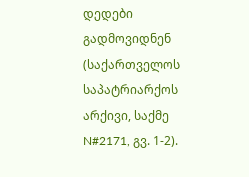დედები გადმოვიდნენ (საქართველოს საპატრიარქოს არქივი, საქმე
N#2171, გვ. 1-2).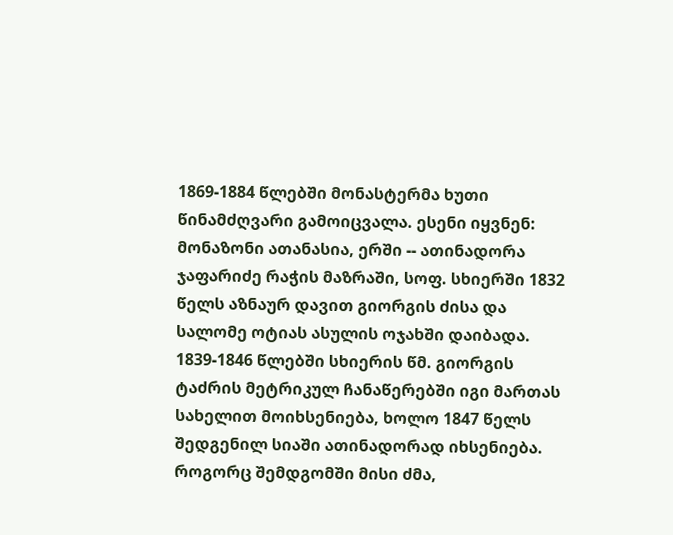1869-1884 წლებში მონასტერმა ხუთი წინამძღვარი გამოიცვალა. ესენი იყვნენ: მონაზონი ათანასია, ერში -- ათინადორა ჯაფარიძე რაჭის მაზრაში, სოფ. სხიერში 1832 წელს აზნაურ დავით გიორგის ძისა და სალომე ოტიას ასულის ოჯახში დაიბადა. 1839-1846 წლებში სხიერის წმ. გიორგის ტაძრის მეტრიკულ ჩანაწერებში იგი მართას სახელით მოიხსენიება, ხოლო 1847 წელს შედგენილ სიაში ათინადორად იხსენიება. როგორც შემდგომში მისი ძმა,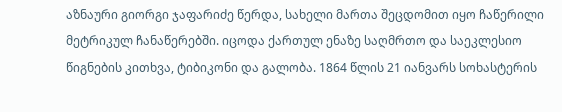აზნაური გიორგი ჯაფარიძე წერდა, სახელი მართა შეცდომით იყო ჩაწერილი მეტრიკულ ჩანაწერებში. იცოდა ქართულ ენაზე საღმრთო და საეკლესიო წიგნების კითხვა, ტიბიკონი და გალობა. 1864 წლის 21 იანვარს სოხასტერის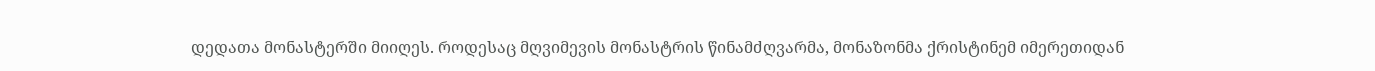დედათა მონასტერში მიიღეს. როდესაც მღვიმევის მონასტრის წინამძღვარმა, მონაზონმა ქრისტინემ იმერეთიდან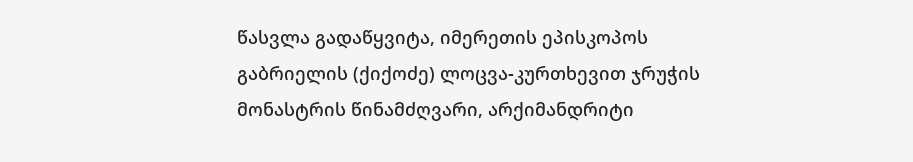წასვლა გადაწყვიტა, იმერეთის ეპისკოპოს გაბრიელის (ქიქოძე) ლოცვა-კურთხევით ჯრუჭის მონასტრის წინამძღვარი, არქიმანდრიტი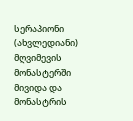სერაპიონი (ახვლედიანი) მღვიმევის მონასტერში მივიდა და მონასტრის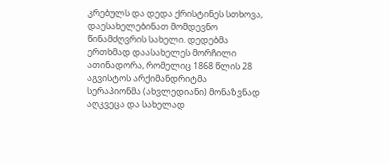კრებულს და დედა ქრისტინეს სთხოვა, დაესახელებინათ მომდევნო წინამძღვრის სახელი. დედებმა ერთხმად დაასახელეს მორჩილი ათინადორა, რომელიც 1868 წლის 28 აგვისტოს არქიმანდრიტმა
სერაპიონმა (ახვლედიანი) მონაზვნად აღკვეცა და სახელად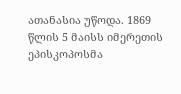ათანასია უწოდა. 1869 წლის 5 მაისს იმერეთის ეპისკოპოსმა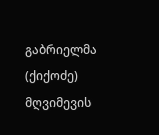გაბრიელმა (ქიქოძე) მღვიმევის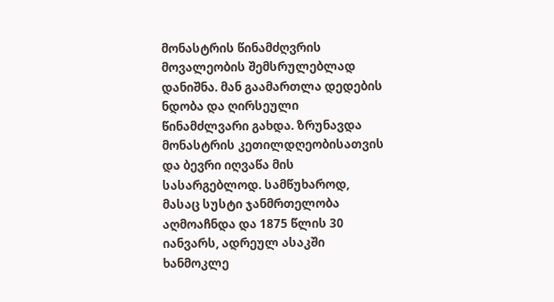მონასტრის წინამძღვრის მოვალეობის შემსრულებლად დანიშნა. მან გაამართლა დედების ნდობა და ღირსეული წინამძლვარი გახდა. ზრუნავდა მონასტრის კეთილდღეობისათვის და ბევრი იღვაწა მის სასარგებლოდ. სამწუხაროდ, მასაც სუსტი ჯანმრთელობა აღმოაჩნდა და 1875 წლის 30 იანვარს, ადრეულ ასაკში ხანმოკლე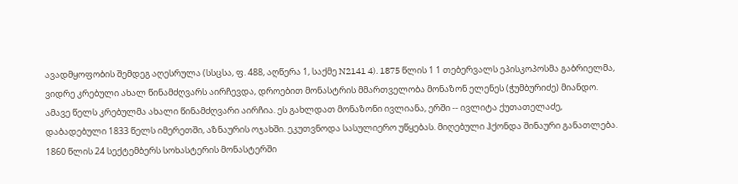ავადმყოფობის შემდეგ აღესრულა (სსცსა, ფ. 488, აღწერა 1, საქმე N2141 4). 1875 წლის 1 1 თებერვალს ეპისკოპოსმა გაბრიელმა, ვიდრე კრებული ახალ წინამძღვარს აირჩევდა, დროებით მონასტრის მმართველობა მონაზონ ელენეს (ჭუმბურიძე) მიანდო. ამავე წელს კრებულმა ახალი წინამძღვარი აირჩია. ეს გახლდათ მონაზონი ივლიანა, ერში -- ივლიტა ქუთათელაძე, დაბადებული 1833 წელს იმერეთში, აზნაურის ოჯახში. ეკუთვნოდა სასულიერო უწყებას. მიღებული ჰქონდა შინაური განათლება. 1860 წლის 24 სექტემბერს სოხასტერის მონასტერში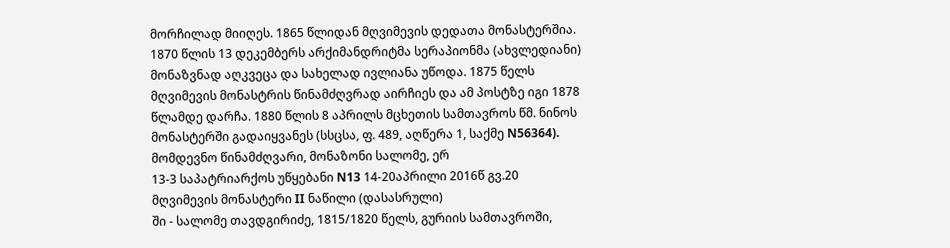მორჩილად მიიღეს. 1865 წლიდან მღვიმევის დედათა მონასტერშია. 1870 წლის 13 დეკემბერს არქიმანდრიტმა სერაპიონმა (ახვლედიანი) მონაზვნად აღკვეცა და სახელად ივლიანა უწოდა. 1875 წელს მღვიმევის მონასტრის წინამძღვრად აირჩიეს და ამ პოსტზე იგი 1878 წლამდე დარჩა. 1880 წლის 8 აპრილს მცხეთის სამთავროს წმ. ნინოს მონასტერში გადაიყვანეს (სსცსა, ფ. 489, აღწერა 1, საქმე N56364). მომდევნო წინამძღვარი, მონაზონი სალომე, ერ
13-3 საპატრიარქოს უწყებანი N13 14-20აპრილი 2016წ გვ.20
მღვიმევის მონასტერი II ნაწილი (დასასრული)
ში - სალომე თავდგირიძე, 1815/1820 წელს, გურიის სამთავროში,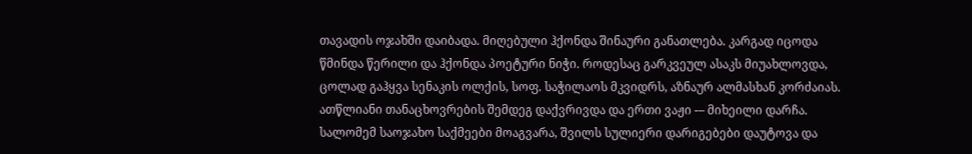თავადის ოჯახში დაიბადა. მიღებული ჰქონდა შინაური განათლება. კარგად იცოდა წმინდა წერილი და ჰქონდა პოეტური ნიჭი. როდესაც გარკვეულ ასაკს მიუახლოვდა, ცოლად გაჰყვა სენაკის ოლქის, სოფ. საჭილაოს მკვიდრს, აზნაურ ალმასხან კორძაიას. ათწლიანი თანაცხოვრების შემდეგ დაქვრივდა და ერთი ვაჟი -– მიხეილი დარჩა. სალომემ საოჯახო საქმეები მოაგვარა, შვილს სულიერი დარიგებები დაუტოვა და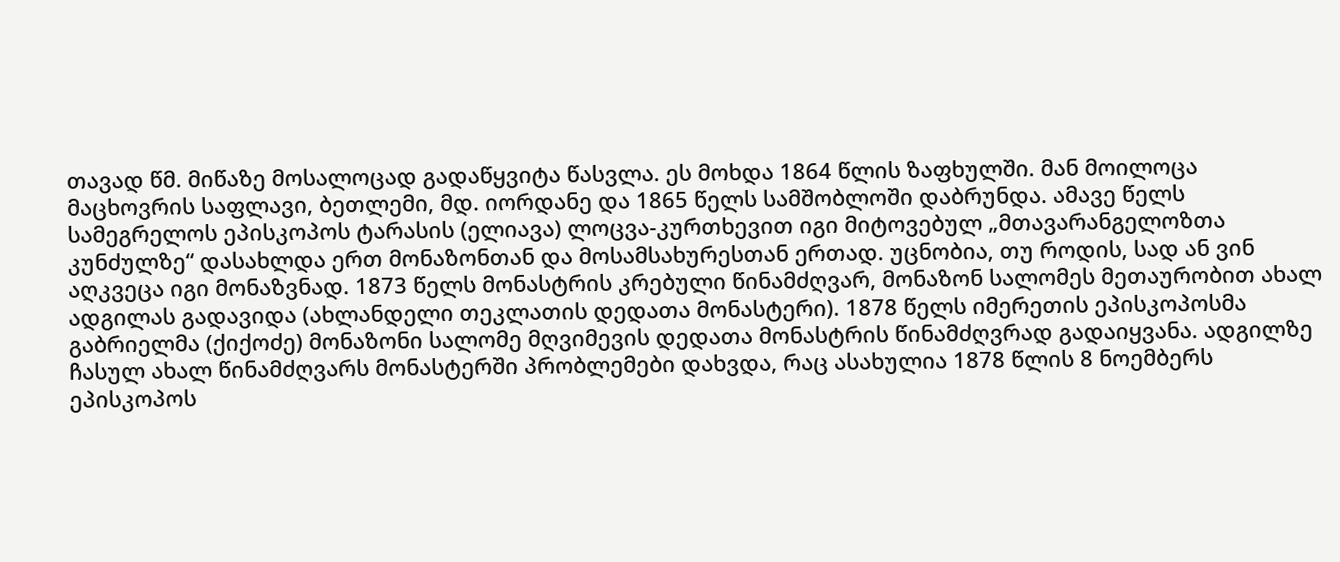თავად წმ. მიწაზე მოსალოცად გადაწყვიტა წასვლა. ეს მოხდა 1864 წლის ზაფხულში. მან მოილოცა მაცხოვრის საფლავი, ბეთლემი, მდ. იორდანე და 1865 წელს სამშობლოში დაბრუნდა. ამავე წელს სამეგრელოს ეპისკოპოს ტარასის (ელიავა) ლოცვა-კურთხევით იგი მიტოვებულ „მთავარანგელოზთა კუნძულზე“ დასახლდა ერთ მონაზონთან და მოსამსახურესთან ერთად. უცნობია, თუ როდის, სად ან ვინ აღკვეცა იგი მონაზვნად. 1873 წელს მონასტრის კრებული წინამძღვარ, მონაზონ სალომეს მეთაურობით ახალ ადგილას გადავიდა (ახლანდელი თეკლათის დედათა მონასტერი). 1878 წელს იმერეთის ეპისკოპოსმა გაბრიელმა (ქიქოძე) მონაზონი სალომე მღვიმევის დედათა მონასტრის წინამძღვრად გადაიყვანა. ადგილზე ჩასულ ახალ წინამძღვარს მონასტერში პრობლემები დახვდა, რაც ასახულია 1878 წლის 8 ნოემბერს ეპისკოპოს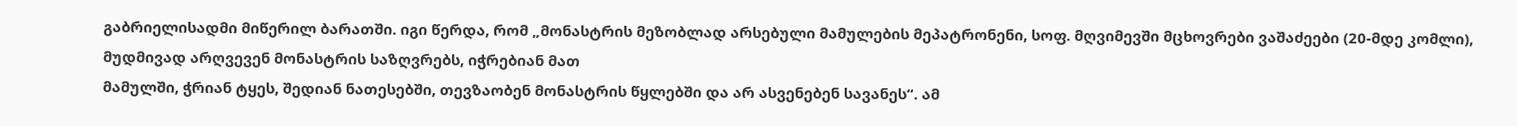გაბრიელისადმი მიწერილ ბარათში. იგი წერდა, რომ „მონასტრის მეზობლად არსებული მამულების მეპატრონენი, სოფ. მღვიმევში მცხოვრები ვაშაძეები (20-მდე კომლი), მუდმივად არღვევენ მონასტრის საზღვრებს, იჭრებიან მათ
მამულში, ჭრიან ტყეს, შედიან ნათესებში, თევზაობენ მონასტრის წყლებში და არ ასვენებენ სავანეს“. ამ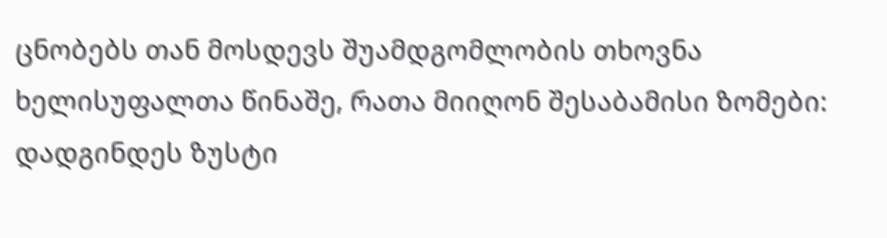ცნობებს თან მოსდევს შუამდგომლობის თხოვნა ხელისუფალთა წინაშე, რათა მიიღონ შესაბამისი ზომები: დადგინდეს ზუსტი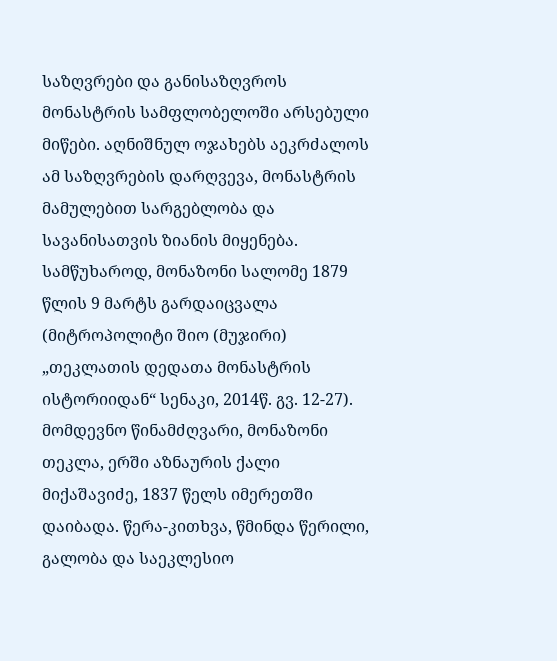საზღვრები და განისაზღვროს მონასტრის სამფლობელოში არსებული მიწები. აღნიშნულ ოჯახებს აეკრძალოს ამ საზღვრების დარღვევა, მონასტრის მამულებით სარგებლობა და სავანისათვის ზიანის მიყენება. სამწუხაროდ, მონაზონი სალომე 1879 წლის 9 მარტს გარდაიცვალა (მიტროპოლიტი შიო (მუჯირი) „თეკლათის დედათა მონასტრის ისტორიიდან“ სენაკი, 2014წ. გვ. 12-27). მომდევნო წინამძღვარი, მონაზონი თეკლა, ერში აზნაურის ქალი მიქაშავიძე, 1837 წელს იმერეთში დაიბადა. წერა-კითხვა, წმინდა წერილი, გალობა და საეკლესიო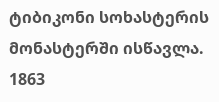ტიბიკონი სოხასტერის მონასტერში ისწავლა. 1863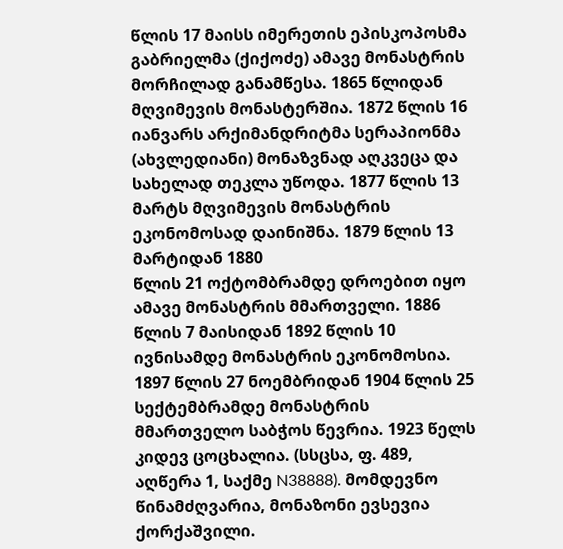წლის 17 მაისს იმერეთის ეპისკოპოსმა გაბრიელმა (ქიქოძე) ამავე მონასტრის მორჩილად განამწესა. 1865 წლიდან მღვიმევის მონასტერშია. 1872 წლის 16 იანვარს არქიმანდრიტმა სერაპიონმა (ახვლედიანი) მონაზვნად აღკვეცა და სახელად თეკლა უწოდა. 1877 წლის 13 მარტს მღვიმევის მონასტრის ეკონომოსად დაინიშნა. 1879 წლის 13 მარტიდან 1880
წლის 21 ოქტომბრამდე დროებით იყო ამავე მონასტრის მმართველი. 1886 წლის 7 მაისიდან 1892 წლის 10 ივნისამდე მონასტრის ეკონომოსია. 1897 წლის 27 ნოემბრიდან 1904 წლის 25 სექტემბრამდე მონასტრის
მმართველო საბჭოს წევრია. 1923 წელს კიდევ ცოცხალია. (სსცსა, ფ. 489, აღწერა 1, საქმე N38888). მომდევნო წინამძღვარია, მონაზონი ევსევია ქორქაშვილი.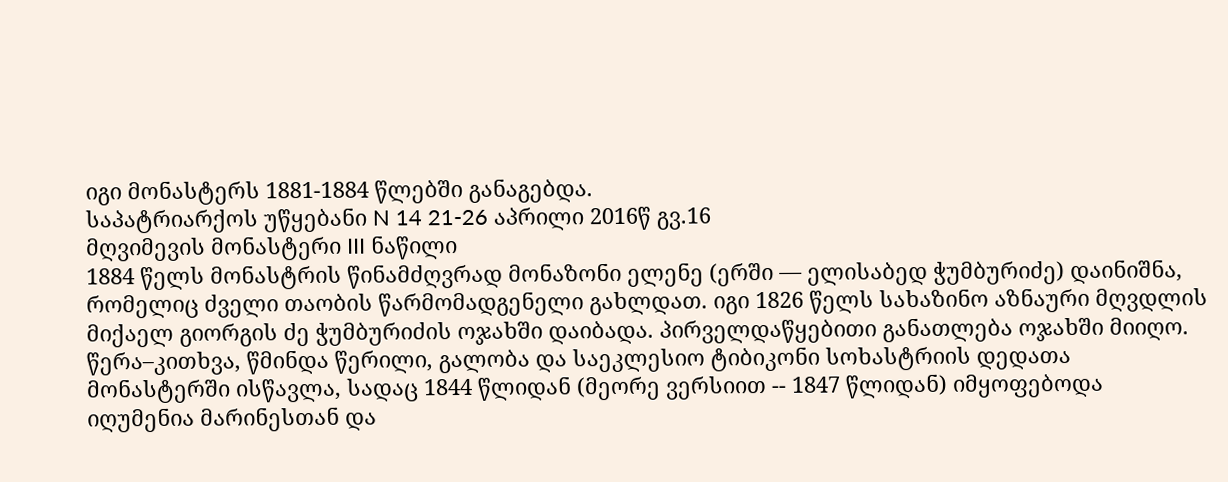იგი მონასტერს 1881-1884 წლებში განაგებდა.
საპატრიარქოს უწყებანი N 14 21-26 აპრილი 2016წ გვ.16
მღვიმევის მონასტერი III ნაწილი
1884 წელს მონასტრის წინამძღვრად მონაზონი ელენე (ერში –– ელისაბედ ჭუმბურიძე) დაინიშნა, რომელიც ძველი თაობის წარმომადგენელი გახლდათ. იგი 1826 წელს სახაზინო აზნაური მღვდლის მიქაელ გიორგის ძე ჭუმბურიძის ოჯახში დაიბადა. პირველდაწყებითი განათლება ოჯახში მიიღო. წერა–კითხვა, წმინდა წერილი, გალობა და საეკლესიო ტიბიკონი სოხასტრიის დედათა მონასტერში ისწავლა, სადაც 1844 წლიდან (მეორე ვერსიით -- 1847 წლიდან) იმყოფებოდა იღუმენია მარინესთან და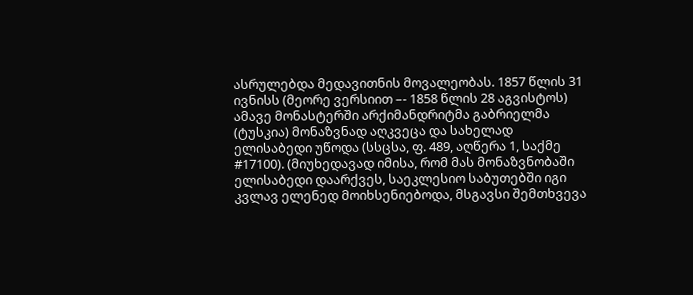ასრულებდა მედავითნის მოვალეობას. 1857 წლის 31 ივნისს (მეორე ვერსიით –- 1858 წლის 28 აგვისტოს) ამავე მონასტერში არქიმანდრიტმა გაბრიელმა (ტუსკია) მონაზვნად აღკვეცა და სახელად
ელისაბედი უწოდა (სსცსა, ფ. 489, აღწერა 1, საქმე
#17100). (მიუხედავად იმისა, რომ მას მონაზვნობაში ელისაბედი დაარქვეს, საეკლესიო საბუთებში იგი კვლავ ელენედ მოიხსენიებოდა, მსგავსი შემთხვევა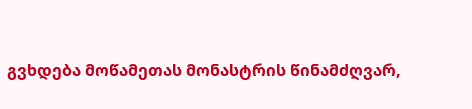გვხდება მოწამეთას მონასტრის წინამძღვარ,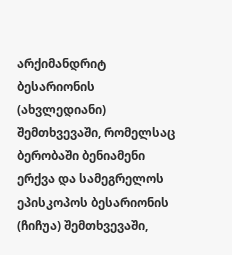არქიმანდრიტ ბესარიონის (ახვლედიანი) შემთხვევაში, რომელსაც ბერობაში ბენიამენი ერქვა და სამეგრელოს ეპისკოპოს ბესარიონის (ჩიჩუა) შემთხვევაში,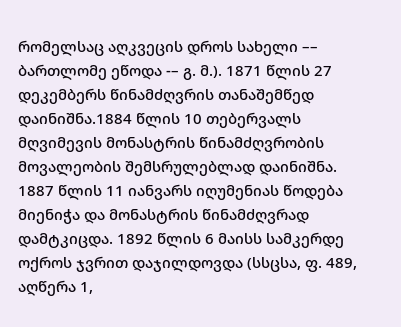რომელსაც აღკვეცის დროს სახელი –– ბართლომე ეწოდა -– გ. მ.). 1871 წლის 27 დეკემბერს წინამძღვრის თანაშემწედ დაინიშნა.1884 წლის 10 თებერვალს მღვიმევის მონასტრის წინამძღვრობის მოვალეობის შემსრულებლად დაინიშნა. 1887 წლის 11 იანვარს იღუმენიას წოდება
მიენიჭა და მონასტრის წინამძღვრად დამტკიცდა. 1892 წლის 6 მაისს სამკერდე ოქროს ჯვრით დაჯილდოვდა (სსცსა, ფ. 489, აღწერა 1,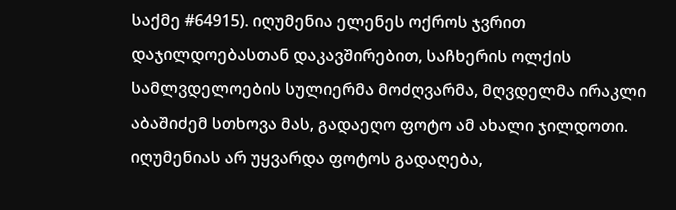საქმე #64915). იღუმენია ელენეს ოქროს ჯვრით დაჯილდოებასთან დაკავშირებით, საჩხერის ოლქის სამლვდელოების სულიერმა მოძღვარმა, მღვდელმა ირაკლი აბაშიძემ სთხოვა მას, გადაეღო ფოტო ამ ახალი ჯილდოთი. იღუმენიას არ უყვარდა ფოტოს გადაღება,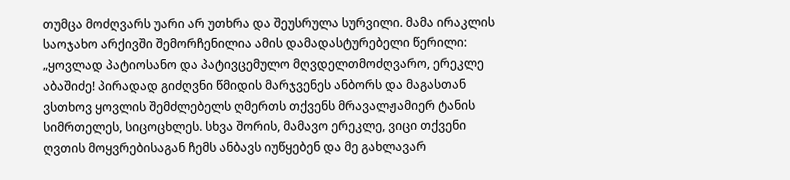თუმცა მოძღვარს უარი არ უთხრა და შეუსრულა სურვილი. მამა ირაკლის საოჯახო არქივში შემორჩენილია ამის დამადასტურებელი წერილი: „ყოვლად პატიოსანო და პატივცემულო მღვდელთმოძღვარო, ერეკლე აბაშიძე! პირადად გიძღვნი წმიდის მარჯვენეს ანბორს და მაგასთან ვსთხოვ ყოვლის შემძლებელს ღმერთს თქვენს მრავალჟამიერ ტანის სიმრთელეს, სიცოცხლეს. სხვა შორის, მამავო ერეკლე, ვიცი თქვენი ღვთის მოყვრებისაგან ჩემს ანბავს იუწყებენ და მე გახლავარ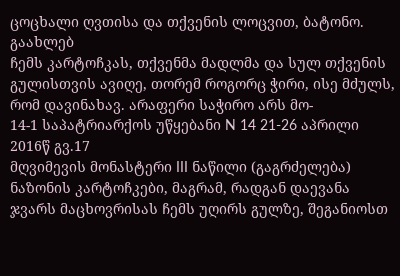ცოცხალი ღვთისა და თქვენის ლოცვით, ბატონო. გაახლებ
ჩემს კარტოჩკას, თქვენმა მადლმა და სულ თქვენის გულისთვის ავიღე, თორემ როგორც ჭირი, ისე მძულს, რომ დავინახავ. არაფერი საჭირო არს მო-
14-1 საპატრიარქოს უწყებანი N 14 21-26 აპრილი 2016წ გვ.17
მღვიმევის მონასტერი III ნაწილი (გაგრძელება)
ნაზონის კარტოჩკები, მაგრამ, რადგან დაევანა ჯვარს მაცხოვრისას ჩემს უღირს გულზე, შეგანიოსთ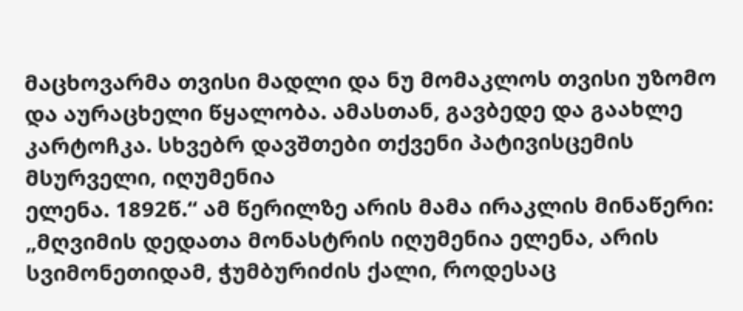მაცხოვარმა თვისი მადლი და ნუ მომაკლოს თვისი უზომო და აურაცხელი წყალობა. ამასთან, გავბედე და გაახლე კარტოჩკა. სხვებრ დავშთები თქვენი პატივისცემის მსურველი, იღუმენია
ელენა. 1892წ.“ ამ წერილზე არის მამა ირაკლის მინაწერი: „მღვიმის დედათა მონასტრის იღუმენია ელენა, არის სვიმონეთიდამ, ჭუმბურიძის ქალი, როდესაც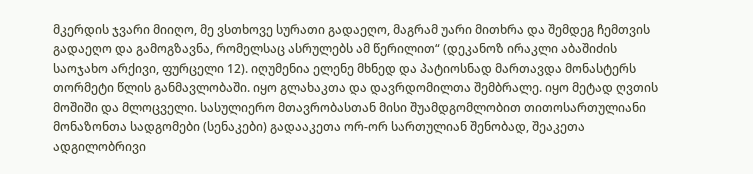მკერდის ჯვარი მიიღო, მე ვსთხოვე სურათი გადაეღო, მაგრამ უარი მითხრა და შემდეგ ჩემთვის გადაეღო და გამოგზავნა, რომელსაც ასრულებს ამ წერილით“ (დეკანოზ ირაკლი აბაშიძის საოჯახო არქივი, ფურცელი 12). იღუმენია ელენე მხნედ და პატიოსნად მართავდა მონასტერს თორმეტი წლის განმავლობაში. იყო გლახაკთა და დავრდომილთა შემბრალე. იყო მეტად ღვთის მოშიში და მლოცველი. სასულიერო მთავრობასთან მისი შუამდგომლობით თითოსართულიანი მონაზონთა სადგომები (სენაკები) გადააკეთა ორ-ორ სართულიან შენობად, შეაკეთა ადგილობრივი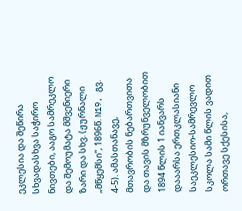ეკლესია და შეწირა სხვადასხვა საჭირო ნივთები, ააგო სამრეკლო და შემოუმატა მშვენიერი ზარი და სხვ. (ჟურნალი „მწყემსი“, 1896წ. N19, გვ. 4-5). ამასთანავე, მთავრობის ნებართვითა და თავის მზრუნველობით 1894 წლის 1 იანვარს დააარსა ერთკლასიანი საეკლესიო-სამრევლო სკოლა სამი წლის ვადით ორთავე სქესისა,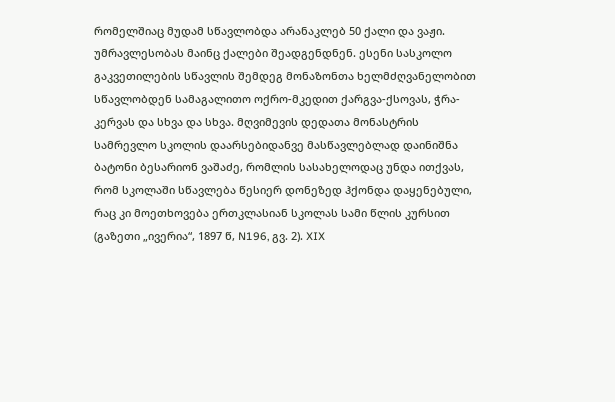რომელშიაც მუდამ სწავლობდა არანაკლებ 50 ქალი და ვაჟი. უმრავლესობას მაინც ქალები შეადგენდნენ. ესენი სასკოლო გაკვეთილების სწავლის შემდეგ მონაზონთა ხელმძღვანელობით სწავლობდენ სამაგალითო ოქრო-მკედით ქარგვა-ქსოვას, ჭრა-კერვას და სხვა და სხვა. მღვიმევის დედათა მონასტრის სამრევლო სკოლის დაარსებიდანვე მასწავლებლად დაინიშნა ბატონი ბესარიონ ვაშაძე, რომლის სასახელოდაც უნდა ითქვას, რომ სკოლაში სწავლება წესიერ დონეზედ ჰქონდა დაყენებული, რაც კი მოეთხოვება ერთკლასიან სკოლას სამი წლის კურსით (გაზეთი „ივერია“, 1897 წ, N196, გვ. 2). XIX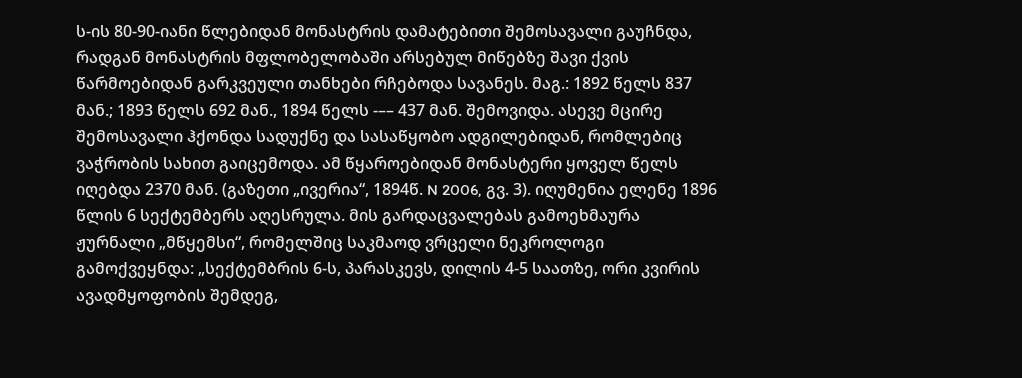ს-ის 80-90-იანი წლებიდან მონასტრის დამატებითი შემოსავალი გაუჩნდა, რადგან მონასტრის მფლობელობაში არსებულ მიწებზე შავი ქვის წარმოებიდან გარკვეული თანხები რჩებოდა სავანეს. მაგ.: 1892 წელს 837 მან.; 1893 წელს 692 მან., 1894 წელს -–– 437 მან. შემოვიდა. ასევე მცირე შემოსავალი ჰქონდა სადუქნე და სასაწყობო ადგილებიდან, რომლებიც ვაჭრობის სახით გაიცემოდა. ამ წყაროებიდან მონასტერი ყოველ წელს იღებდა 2370 მან. (გაზეთი „ივერია“, 1894წ. N 2006, გვ. 3). იღუმენია ელენე 1896 წლის 6 სექტემბერს აღესრულა. მის გარდაცვალებას გამოეხმაურა ჟურნალი „მწყემსი“, რომელშიც საკმაოდ ვრცელი ნეკროლოგი გამოქვეყნდა: „სექტემბრის 6-ს, პარასკევს, დილის 4-5 საათზე, ორი კვირის ავადმყოფობის შემდეგ,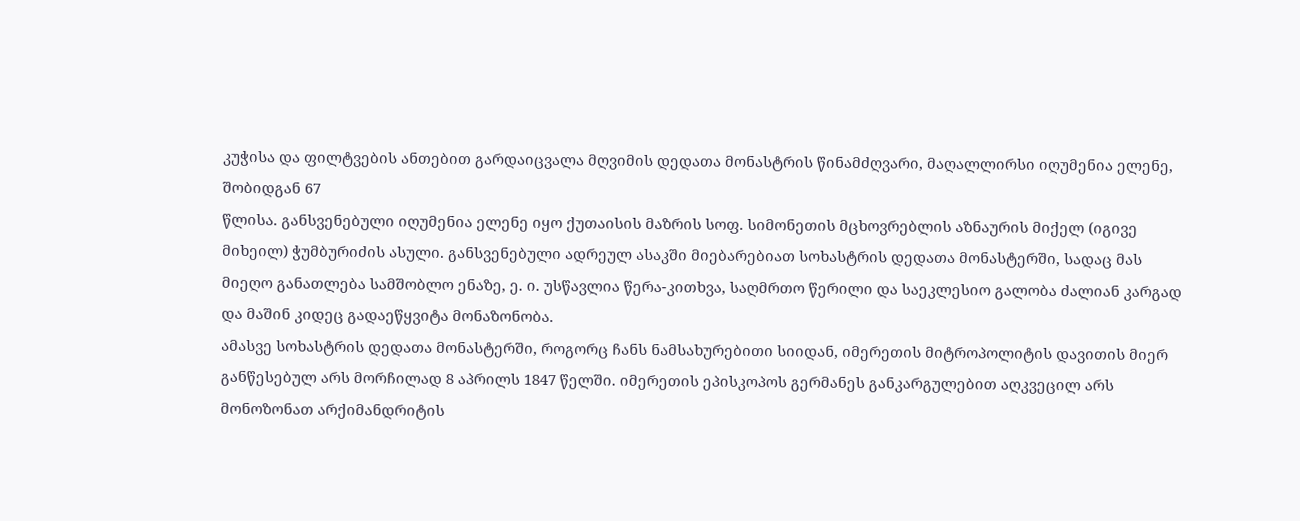კუჭისა და ფილტვების ანთებით გარდაიცვალა მღვიმის დედათა მონასტრის წინამძღვარი, მაღალლირსი იღუმენია ელენე, შობიდგან 67
წლისა. განსვენებული იღუმენია ელენე იყო ქუთაისის მაზრის სოფ. სიმონეთის მცხოვრებლის აზნაურის მიქელ (იგივე მიხეილ) ჭუმბურიძის ასული. განსვენებული ადრეულ ასაკში მიებარებიათ სოხასტრის დედათა მონასტერში, სადაც მას მიეღო განათლება სამშობლო ენაზე, ე. ი. უსწავლია წერა-კითხვა, საღმრთო წერილი და საეკლესიო გალობა ძალიან კარგად და მაშინ კიდეც გადაეწყვიტა მონაზონობა.
ამასვე სოხასტრის დედათა მონასტერში, როგორც ჩანს ნამსახურებითი სიიდან, იმერეთის მიტროპოლიტის დავითის მიერ განწესებულ არს მორჩილად 8 აპრილს 1847 წელში. იმერეთის ეპისკოპოს გერმანეს განკარგულებით აღკვეცილ არს მონოზონათ არქიმანდრიტის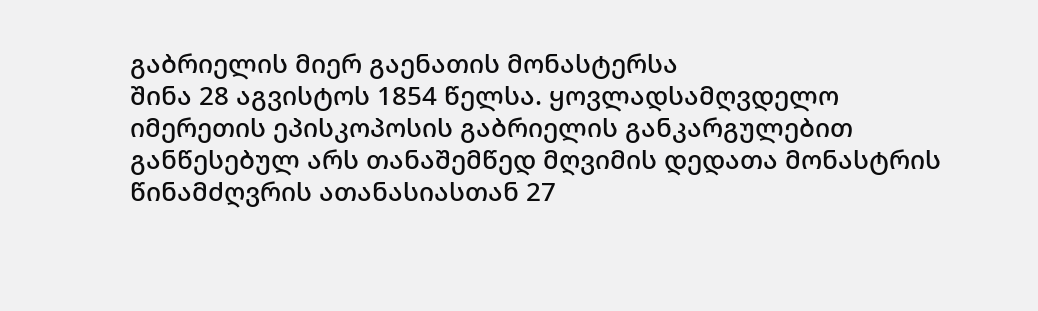გაბრიელის მიერ გაენათის მონასტერსა
შინა 28 აგვისტოს 1854 წელსა. ყოვლადსამღვდელო იმერეთის ეპისკოპოსის გაბრიელის განკარგულებით განწესებულ არს თანაშემწედ მღვიმის დედათა მონასტრის წინამძღვრის ათანასიასთან 27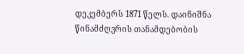დეკემბერს 1871 წელს. დაინიშნა წინამძღვრის თანამდებობის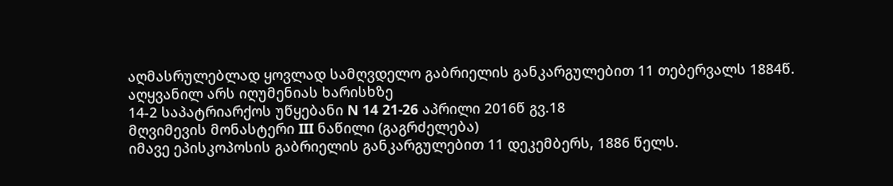აღმასრულებლად ყოვლად სამღვდელო გაბრიელის განკარგულებით 11 თებერვალს 1884წ. აღყვანილ არს იღუმენიას ხარისხზე
14-2 საპატრიარქოს უწყებანი N 14 21-26 აპრილი 2016წ გვ.18
მღვიმევის მონასტერი III ნაწილი (გაგრძელება)
იმავე ეპისკოპოსის გაბრიელის განკარგულებით 11 დეკემბერს, 1886 წელს.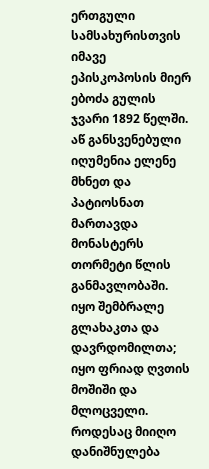ერთგული სამსახურისთვის იმავე ეპისკოპოსის მიერ ებოძა გულის ჯვარი 1892 წელში. აწ განსვენებული იღუმენია ელენე მხნეთ და პატიოსნათ მართავდა მონასტერს თორმეტი წლის განმავლობაში. იყო შემბრალე
გლახაკთა და დავრდომილთა; იყო ფრიად ღვთის მოშიში და მლოცველი. როდესაც მიიღო დანიშნულება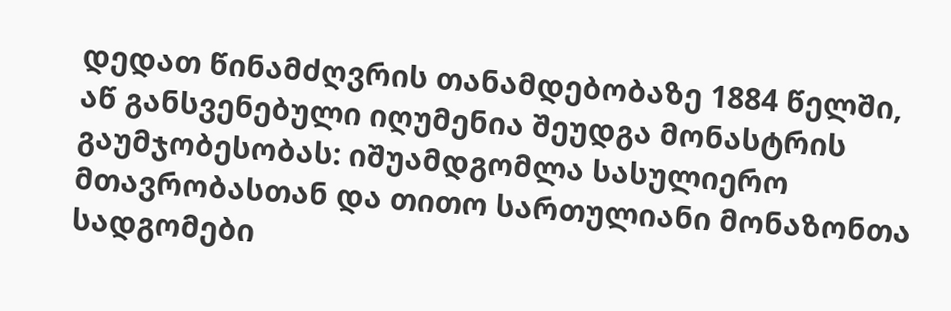დედათ წინამძღვრის თანამდებობაზე 1884 წელში, აწ განსვენებული იღუმენია შეუდგა მონასტრის გაუმჯობესობას: იშუამდგომლა სასულიერო მთავრობასთან და თითო სართულიანი მონაზონთა სადგომები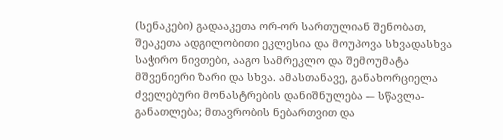(სენაკები) გადააკეთა ორ-ორ სართულიან შენობათ, შეაკეთა ადგილობითი ეკლესია და მოუპოვა სხვადასხვა საჭირო ნივთები, ააგო სამრეკლო და შემოუმატა მშვენიერი ზარი და სხვა. ამასთანავე, განახორციელა ძველებური მონასტრების დანიშნულება -– სწავლა-განათლება; მთავრობის ნებართვით და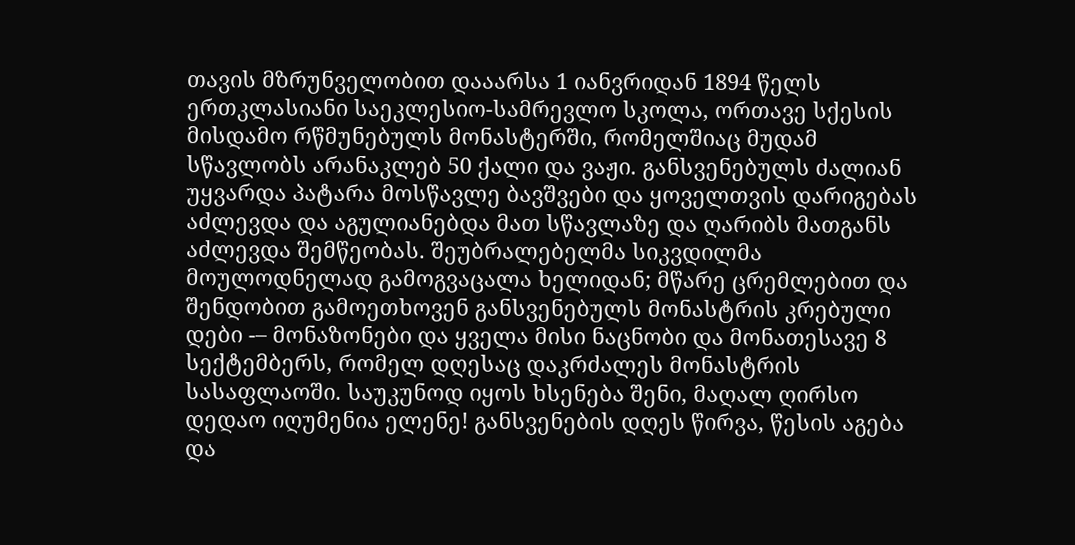თავის მზრუნველობით დააარსა 1 იანვრიდან 1894 წელს ერთკლასიანი საეკლესიო-სამრევლო სკოლა, ორთავე სქესის მისდამო რწმუნებულს მონასტერში, რომელშიაც მუდამ სწავლობს არანაკლებ 50 ქალი და ვაჟი. განსვენებულს ძალიან უყვარდა პატარა მოსწავლე ბავშვები და ყოველთვის დარიგებას აძლევდა და აგულიანებდა მათ სწავლაზე და ღარიბს მათგანს აძლევდა შემწეობას. შეუბრალებელმა სიკვდილმა მოულოდნელად გამოგვაცალა ხელიდან; მწარე ცრემლებით და შენდობით გამოეთხოვენ განსვენებულს მონასტრის კრებული დები -– მონაზონები და ყველა მისი ნაცნობი და მონათესავე 8 სექტემბერს, რომელ დღესაც დაკრძალეს მონასტრის სასაფლაოში. საუკუნოდ იყოს ხსენება შენი, მაღალ ღირსო დედაო იღუმენია ელენე! განსვენების დღეს წირვა, წესის აგება და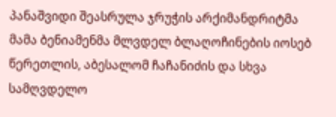პანაშვიდი შეასრულა ჯრუჭის არქიმანდრიტმა მამა ბენიამენმა მლვდელ ბლაღოჩინების იოსებ წერეთლის, აბესალომ ჩაჩანიძის და სხვა სამღვდელო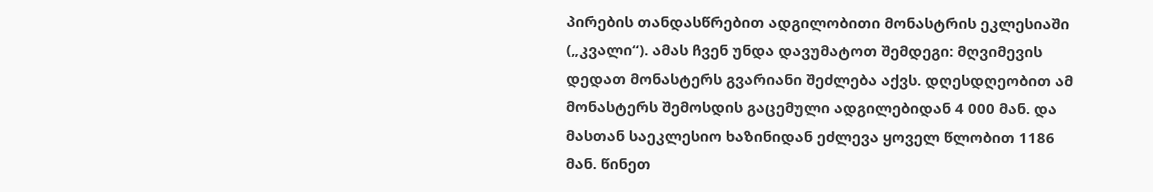პირების თანდასწრებით ადგილობითი მონასტრის ეკლესიაში („კვალი“). ამას ჩვენ უნდა დავუმატოთ შემდეგი: მღვიმევის დედათ მონასტერს გვარიანი შეძლება აქვს. დღესდღეობით ამ მონასტერს შემოსდის გაცემული ადგილებიდან 4 000 მან. და მასთან საეკლესიო ხაზინიდან ეძლევა ყოველ წლობით 1186 მან. წინეთ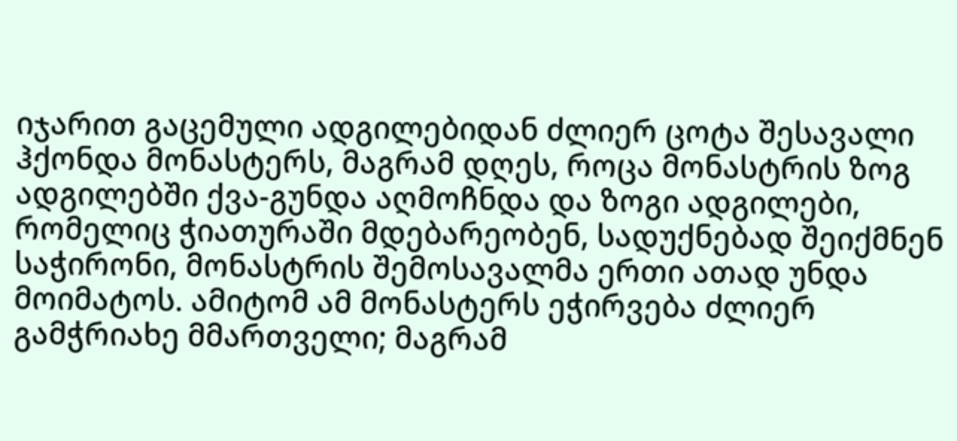იჯარით გაცემული ადგილებიდან ძლიერ ცოტა შესავალი ჰქონდა მონასტერს, მაგრამ დღეს, როცა მონასტრის ზოგ ადგილებში ქვა-გუნდა აღმოჩნდა და ზოგი ადგილები, რომელიც ჭიათურაში მდებარეობენ, სადუქნებად შეიქმნენ საჭირონი, მონასტრის შემოსავალმა ერთი ათად უნდა მოიმატოს. ამიტომ ამ მონასტერს ეჭირვება ძლიერ გამჭრიახე მმართველი; მაგრამ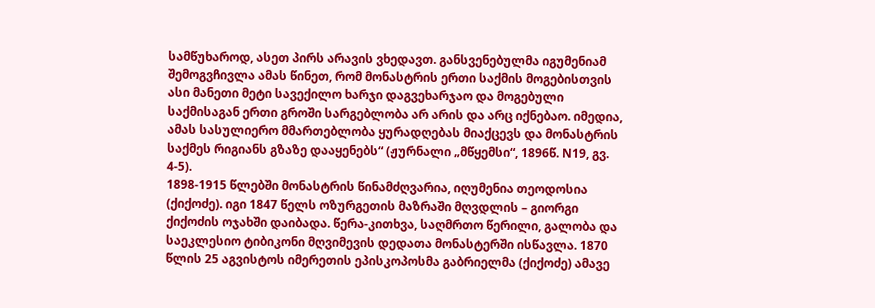სამწუხაროდ, ასეთ პირს არავის ვხედავთ. განსვენებულმა იგუმენიამ შემოგვჩივლა ამას წინეთ, რომ მონასტრის ერთი საქმის მოგებისთვის ასი მანეთი მეტი სავექილო ხარჯი დაგვეხარჯაო და მოგებული საქმისაგან ერთი გროში სარგებლობა არ არის და არც იქნებაო. იმედია, ამას სასულიერო მმართებლობა ყურადღებას მიაქცევს და მონასტრის საქმეს რიგიანს გზაზე დააყენებს“ (ჟურნალი „მწყემსი“, 1896წ. N19, გვ. 4-5).
1898-1915 წლებში მონასტრის წინამძღვარია, იღუმენია თეოდოსია (ქიქოძე). იგი 1847 წელს ოზურგეთის მაზრაში მღვდლის – გიორგი ქიქოძის ოჯახში დაიბადა. წერა-კითხვა, საღმრთო წერილი, გალობა და საეკლესიო ტიბიკონი მღვიმევის დედათა მონასტერში ისწავლა. 1870 წლის 25 აგვისტოს იმერეთის ეპისკოპოსმა გაბრიელმა (ქიქოძე) ამავე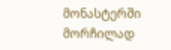მონასტერში მორჩილად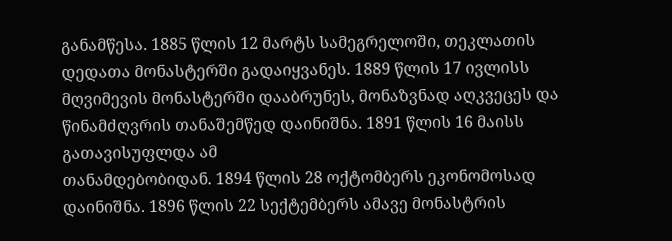განამწესა. 1885 წლის 12 მარტს სამეგრელოში, თეკლათის დედათა მონასტერში გადაიყვანეს. 1889 წლის 17 ივლისს მღვიმევის მონასტერში დააბრუნეს, მონაზვნად აღკვეცეს და წინამძღვრის თანაშემწედ დაინიშნა. 1891 წლის 16 მაისს გათავისუფლდა ამ
თანამდებობიდან. 1894 წლის 28 ოქტომბერს ეკონომოსად დაინიშნა. 1896 წლის 22 სექტემბერს ამავე მონასტრის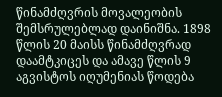წინამძღვრის მოვალეობის შემსრულებლად დაინიშნა. 1898 წლის 20 მაისს წინამძღვრად დაამტკიცეს და ამავე წლის 9 აგვისტოს იღუმენიას წოდება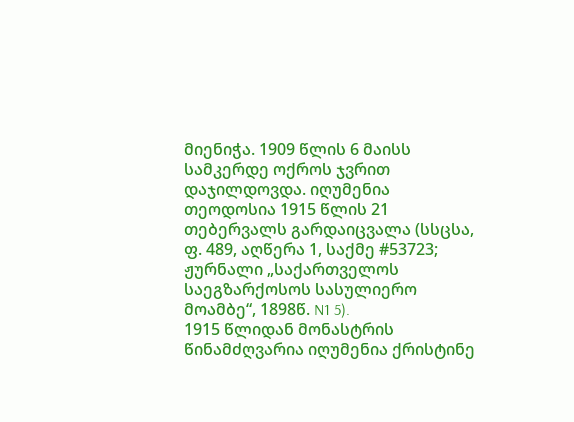მიენიჭა. 1909 წლის 6 მაისს სამკერდე ოქროს ჯვრით დაჯილდოვდა. იღუმენია თეოდოსია 1915 წლის 21 თებერვალს გარდაიცვალა (სსცსა, ფ. 489, აღწერა 1, საქმე #53723; ჟურნალი „საქართველოს საეგზარქოსოს სასულიერო მოამბე“, 1898წ. N1 5).
1915 წლიდან მონასტრის წინამძღვარია იღუმენია ქრისტინე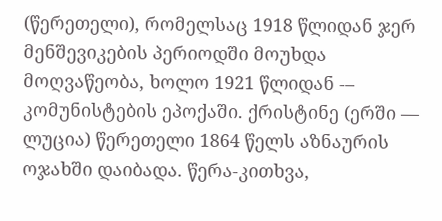(წერეთელი), რომელსაც 1918 წლიდან ჯერ მენშევიკების პერიოდში მოუხდა მოღვაწეობა, ხოლო 1921 წლიდან -– კომუნისტების ეპოქაში. ქრისტინე (ერში –– ლუცია) წერეთელი 1864 წელს აზნაურის ოჯახში დაიბადა. წერა-კითხვა,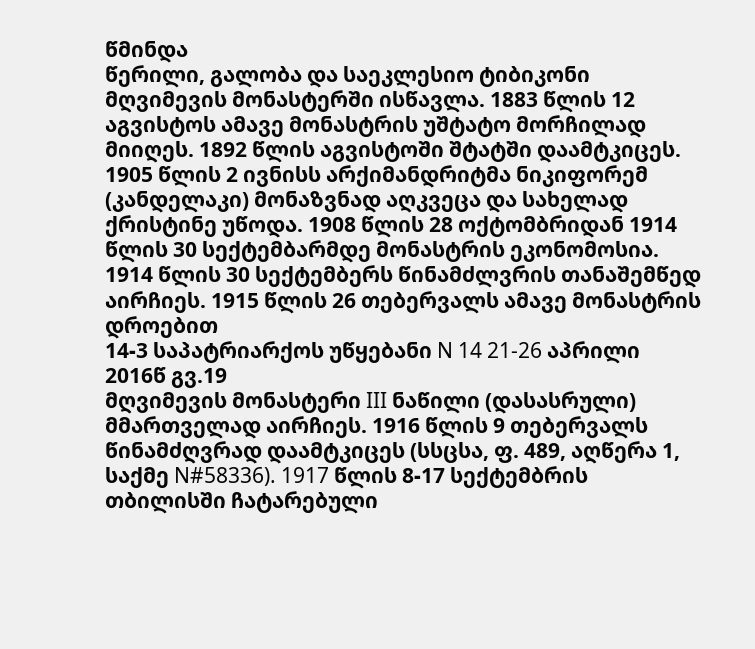წმინდა
წერილი, გალობა და საეკლესიო ტიბიკონი მღვიმევის მონასტერში ისწავლა. 1883 წლის 12 აგვისტოს ამავე მონასტრის უშტატო მორჩილად მიიღეს. 1892 წლის აგვისტოში შტატში დაამტკიცეს. 1905 წლის 2 ივნისს არქიმანდრიტმა ნიკიფორემ (კანდელაკი) მონაზვნად აღკვეცა და სახელად ქრისტინე უწოდა. 1908 წლის 28 ოქტომბრიდან 1914 წლის 30 სექტემბარმდე მონასტრის ეკონომოსია. 1914 წლის 30 სექტემბერს წინამძლვრის თანაშემწედ აირჩიეს. 1915 წლის 26 თებერვალს ამავე მონასტრის დროებით
14-3 საპატრიარქოს უწყებანი N 14 21-26 აპრილი 2016წ გვ.19
მღვიმევის მონასტერი III ნაწილი (დასასრული)
მმართველად აირჩიეს. 1916 წლის 9 თებერვალს წინამძღვრად დაამტკიცეს (სსცსა, ფ. 489, აღწერა 1, საქმე N#58336). 1917 წლის 8-17 სექტემბრის თბილისში ჩატარებული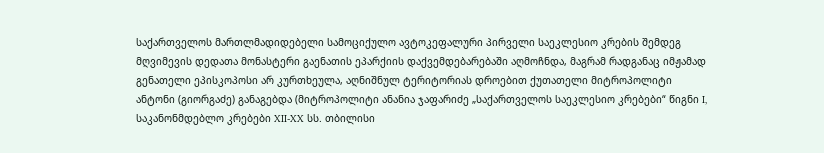საქართველოს მართლმადიდებელი სამოციქულო ავტოკეფალური პირველი საეკლესიო კრების შემდეგ მღვიმევის დედათა მონასტერი გაენათის ეპარქიის დაქვემდებარებაში აღმოჩნდა, მაგრამ რადგანაც იმჟამად გენათელი ეპისკოპოსი არ კურთხეულა, აღნიშნულ ტერიტორიას დროებით ქუთათელი მიტროპოლიტი ანტონი (გიორგაძე) განაგებდა (მიტროპოლიტი ანანია ჯაფარიძე „საქართველოს საეკლესიო კრებები“ წიგნი I, საკანონმდებლო კრებები XII-XX სს. თბილისი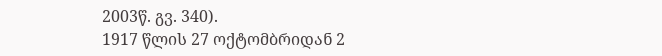2003წ. გვ. 340).
1917 წლის 27 ოქტომბრიდან 2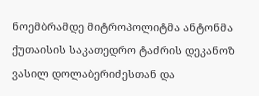ნოემბრამდე მიტროპოლიტმა ანტონმა ქუთაისის საკათედრო ტაძრის დეკანოზ ვასილ დოლაბერიძესთან და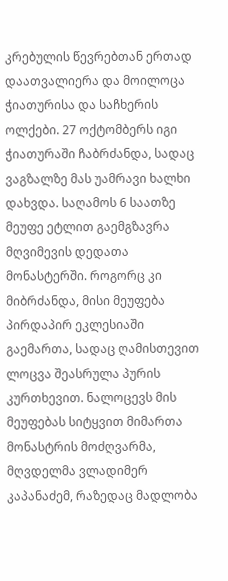კრებულის წევრებთან ერთად დაათვალიერა და მოილოცა ჭიათურისა და საჩხერის ოლქები. 27 ოქტომბერს იგი ჭიათურაში ჩაბრძანდა, სადაც ვაგზალზე მას უამრავი ხალხი დახვდა. საღამოს 6 საათზე მეუფე ეტლით გაემგზავრა მღვიმევის დედათა მონასტერში. როგორც კი მიბრძანდა, მისი მეუფება პირდაპირ ეკლესიაში გაემართა, სადაც ღამისთევით ლოცვა შეასრულა პურის კურთხევით. ნალოცევს მის მეუფებას სიტყვით მიმართა მონასტრის მოძღვარმა, მღვდელმა ვლადიმერ კაპანაძემ, რაზედაც მადლობა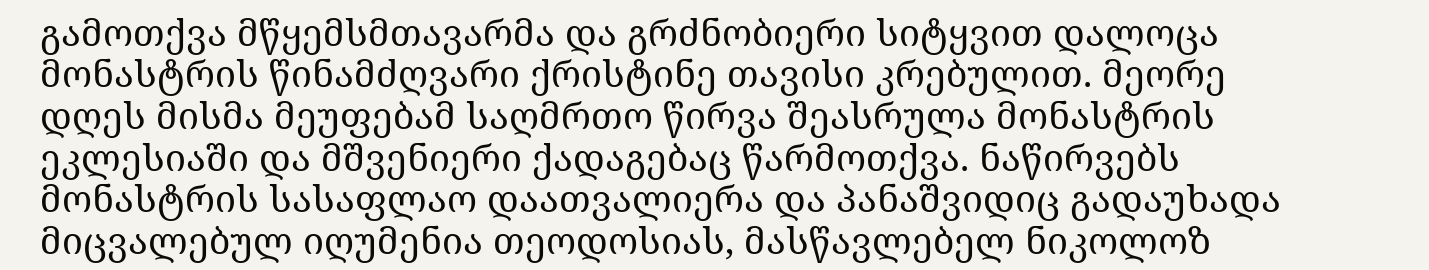გამოთქვა მწყემსმთავარმა და გრძნობიერი სიტყვით დალოცა მონასტრის წინამძღვარი ქრისტინე თავისი კრებულით. მეორე დღეს მისმა მეუფებამ საღმრთო წირვა შეასრულა მონასტრის ეკლესიაში და მშვენიერი ქადაგებაც წარმოთქვა. ნაწირვებს მონასტრის სასაფლაო დაათვალიერა და პანაშვიდიც გადაუხადა მიცვალებულ იღუმენია თეოდოსიას, მასწავლებელ ნიკოლოზ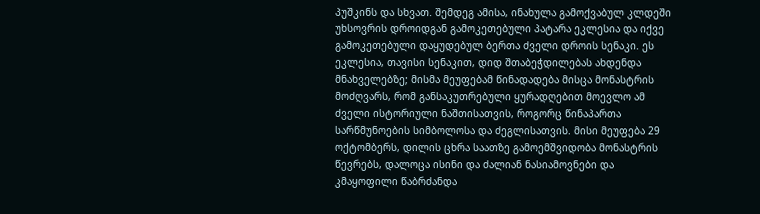პუშკინს და სხვათ. შემდეგ ამისა, ინახულა გამოქვაბულ კლდეში უხსოვრის დროიდგან გამოკეთებული პატარა ეკლესია და იქვე გამოკეთებული დაყუდებულ ბერთა ძველი დროის სენაკი. ეს ეკლესია, თავისი სენაკით, დიდ შთაბეჭდილებას ახდენდა მნახველებზე; მისმა მეუფებამ წინადადება მისცა მონასტრის მოძღვარს, რომ განსაკუთრებული ყურადღებით მოევლო ამ ძველი ისტორიული ნაშთისათვის, როგორც წინაპართა სარწმუნოების სიმბოლოსა და ძეგლისათვის. მისი მეუფება 29 ოქტომბერს, დილის ცხრა საათზე გამოემშვიდობა მონასტრის წევრებს, დალოცა ისინი და ძალიან ნასიამოვნები და კმაყოფილი წაბრძანდა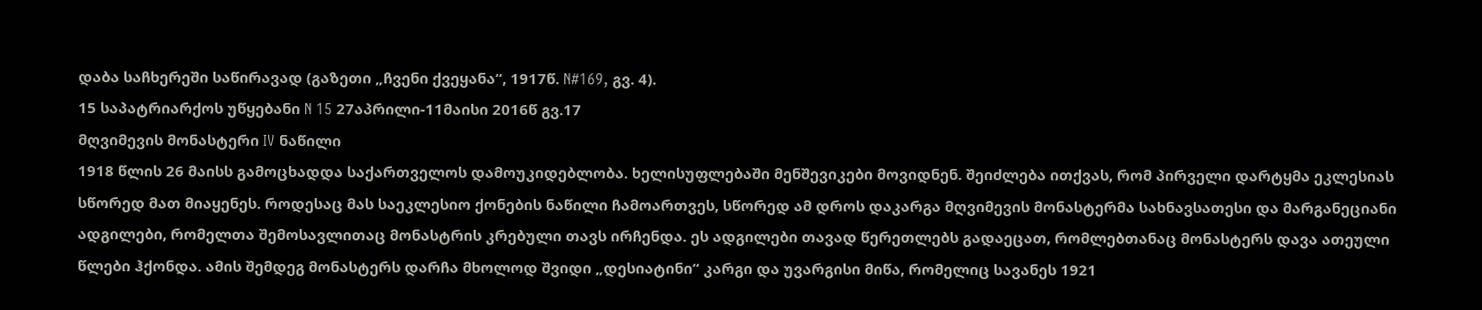დაბა საჩხერეში საწირავად (გაზეთი „ჩვენი ქვეყანა“, 1917წ. N#169, გვ. 4).
15 საპატრიარქოს უწყებანი N 15 27აპრილი-11მაისი 2016წ გვ.17
მღვიმევის მონასტერი IV ნაწილი
1918 წლის 26 მაისს გამოცხადდა საქართველოს დამოუკიდებლობა. ხელისუფლებაში მენშევიკები მოვიდნენ. შეიძლება ითქვას, რომ პირველი დარტყმა ეკლესიას სწორედ მათ მიაყენეს. როდესაც მას საეკლესიო ქონების ნაწილი ჩამოართვეს, სწორედ ამ დროს დაკარგა მღვიმევის მონასტერმა სახნავსათესი და მარგანეციანი ადგილები, რომელთა შემოსავლითაც მონასტრის კრებული თავს ირჩენდა. ეს ადგილები თავად წერეთლებს გადაეცათ, რომლებთანაც მონასტერს დავა ათეული წლები ჰქონდა. ამის შემდეგ მონასტერს დარჩა მხოლოდ შვიდი „დესიატინი“ კარგი და უვარგისი მიწა, რომელიც სავანეს 1921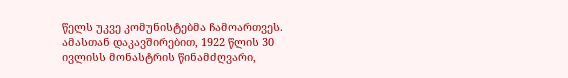წელს უკვე კომუნისტებმა ჩამოართვეს. ამასთან დაკავშირებით, 1922 წლის 30 ივლისს მონასტრის წინამძღვარი,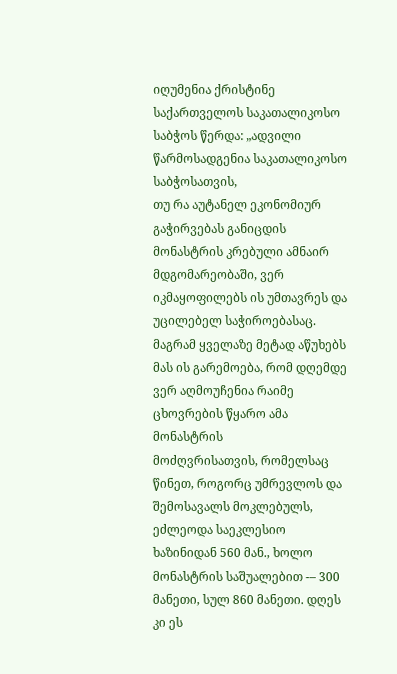იღუმენია ქრისტინე საქართველოს საკათალიკოსო საბჭოს წერდა: „ადვილი წარმოსადგენია საკათალიკოსო საბჭოსათვის,
თუ რა აუტანელ ეკონომიურ გაჭირვებას განიცდის მონასტრის კრებული ამნაირ მდგომარეობაში, ვერ იკმაყოფილებს ის უმთავრეს და უცილებელ საჭიროებასაც. მაგრამ ყველაზე მეტად აწუხებს მას ის გარემოება, რომ დღემდე ვერ აღმოუჩენია რაიმე ცხოვრების წყარო ამა მონასტრის
მოძღვრისათვის, რომელსაც წინეთ, როგორც უმრევლოს და შემოსავალს მოკლებულს, ეძლეოდა საეკლესიო ხაზინიდან 560 მან., ხოლო მონასტრის საშუალებით -– 300 მანეთი, სულ 860 მანეთი. დღეს კი ეს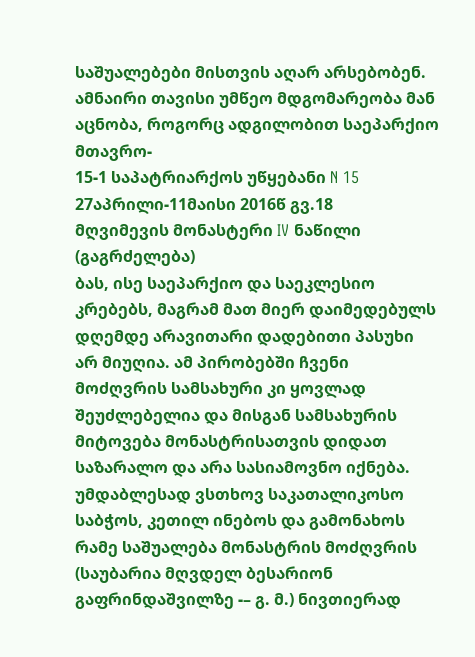საშუალებები მისთვის აღარ არსებობენ. ამნაირი თავისი უმწეო მდგომარეობა მან აცნობა, როგორც ადგილობით საეპარქიო მთავრო-
15-1 საპატრიარქოს უწყებანი N 15 27აპრილი-11მაისი 2016წ გვ.18
მღვიმევის მონასტერი IV ნაწილი (გაგრძელება)
ბას, ისე საეპარქიო და საეკლესიო კრებებს, მაგრამ მათ მიერ დაიმედებულს დღემდე არავითარი დადებითი პასუხი არ მიუღია. ამ პირობებში ჩვენი მოძღვრის სამსახური კი ყოვლად შეუძლებელია და მისგან სამსახურის მიტოვება მონასტრისათვის დიდათ საზარალო და არა სასიამოვნო იქნება. უმდაბლესად ვსთხოვ საკათალიკოსო საბჭოს, კეთილ ინებოს და გამონახოს რამე საშუალება მონასტრის მოძღვრის (საუბარია მღვდელ ბესარიონ გაფრინდაშვილზე -– გ. მ.) ნივთიერად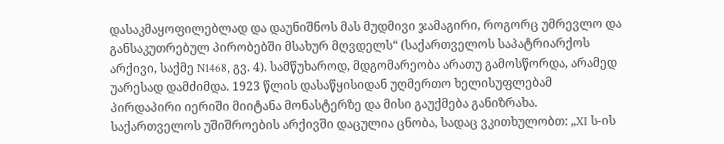დასაკმაყოფილებლად და დაუნიშნოს მას მუდმივი ჯამაგირი, როგორც უმრევლო და განსაკუთრებულ პირობებში მსახურ მღვდელს“ (საქართველოს საპატრიარქოს არქივი, საქმე N1468, გვ. 4). სამწუხაროდ, მდგომარეობა არათუ გამოსწორდა, არამედ უარესად დამძიმდა. 1923 წლის დასაწყისიდან უღმერთო ხელისუფლებამ პირდაპირი იერიში მიიტანა მონასტერზე და მისი გაუქმება განიზრახა.
საქართველოს უშიშროების არქივში დაცულია ცნობა, სადაც ვკითხულობთ: „XI ს-ის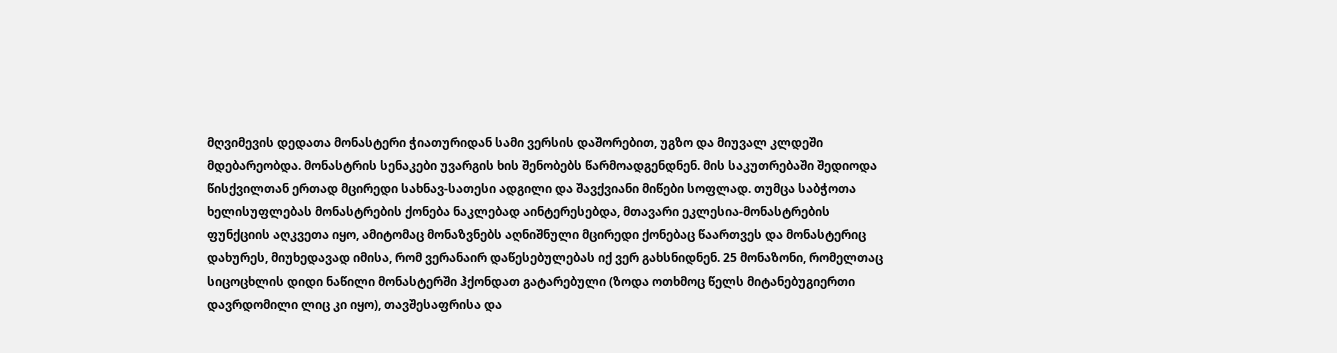მღვიმევის დედათა მონასტერი ჭიათურიდან სამი ვერსის დაშორებით, უგზო და მიუვალ კლდეში მდებარეობდა. მონასტრის სენაკები უვარგის ხის შენობებს წარმოადგენდნენ. მის საკუთრებაში შედიოდა წისქვილთან ერთად მცირედი სახნავ-სათესი ადგილი და შავქვიანი მიწები სოფლად. თუმცა საბჭოთა ხელისუფლებას მონასტრების ქონება ნაკლებად აინტერესებდა, მთავარი ეკლესია-მონასტრების ფუნქციის აღკვეთა იყო, ამიტომაც მონაზვნებს აღნიშნული მცირედი ქონებაც წაართვეს და მონასტერიც დახურეს, მიუხედავად იმისა, რომ ვერანაირ დაწესებულებას იქ ვერ გახსნიდნენ. 25 მონაზონი, რომელთაც სიცოცხლის დიდი ნაწილი მონასტერში ჰქონდათ გატარებული (ზოდა ოთხმოც წელს მიტანებუგიერთი დავრდომილი ლიც კი იყო), თავშესაფრისა და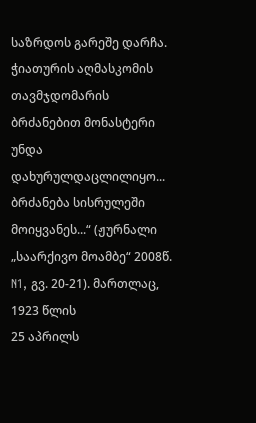საზრდოს გარეშე დარჩა.
ჭიათურის აღმასკომის თავმჯდომარის ბრძანებით მონასტერი უნდა დახურულდაცლილიყო... ბრძანება სისრულეში მოიყვანეს...“ (ჟურნალი „საარქივო მოამბე“ 2008წ. N1, გვ. 20-21). მართლაც, 1923 წლის
25 აპრილს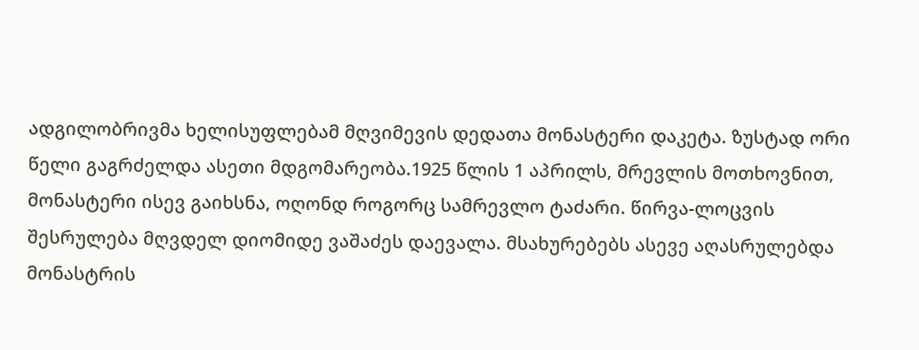ადგილობრივმა ხელისუფლებამ მღვიმევის დედათა მონასტერი დაკეტა. ზუსტად ორი წელი გაგრძელდა ასეთი მდგომარეობა.1925 წლის 1 აპრილს, მრევლის მოთხოვნით, მონასტერი ისევ გაიხსნა, ოღონდ როგორც სამრევლო ტაძარი. წირვა-ლოცვის შესრულება მღვდელ დიომიდე ვაშაძეს დაევალა. მსახურებებს ასევე აღასრულებდა მონასტრის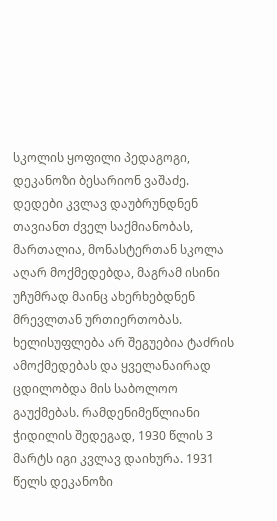სკოლის ყოფილი პედაგოგი, დეკანოზი ბესარიონ ვაშაძე. დედები კვლავ დაუბრუნდნენ თავიანთ ძველ საქმიანობას, მართალია, მონასტერთან სკოლა აღარ მოქმედებდა, მაგრამ ისინი უჩუმრად მაინც ახერხებდნენ მრევლთან ურთიერთობას. ხელისუფლება არ შეგუებია ტაძრის ამოქმედებას და ყველანაირად ცდილობდა მის საბოლოო გაუქმებას. რამდენიმეწლიანი ჭიდილის შედეგად, 1930 წლის 3 მარტს იგი კვლავ დაიხურა. 1931 წელს დეკანოზი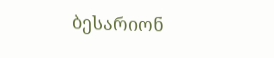ბესარიონ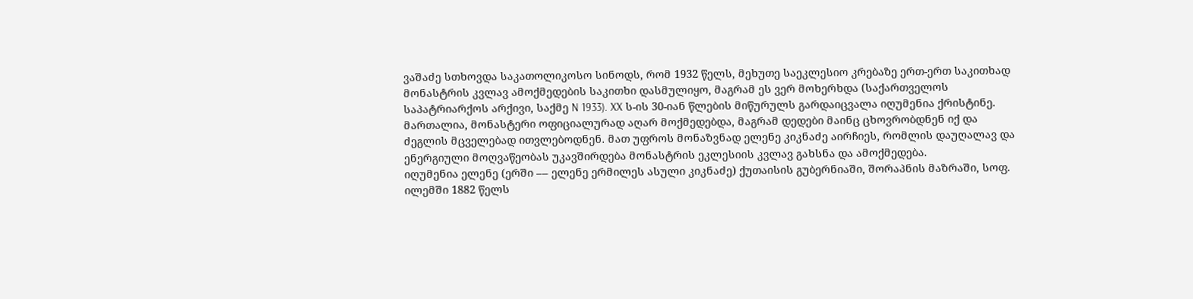ვაშაძე სთხოვდა საკათოლიკოსო სინოდს, რომ 1932 წელს, მეხუთე საეკლესიო კრებაზე ერთ-ერთ საკითხად მონასტრის კვლავ ამოქმედების საკითხი დასმულიყო, მაგრამ ეს ვერ მოხერხდა (საქართველოს საპატრიარქოს არქივი, საქმე N 1933). XX ს-ის 30-იან წლების მიწურულს გარდაიცვალა იღუმენია ქრისტინე. მართალია, მონასტერი ოფიციალურად აღარ მოქმედებდა, მაგრამ დედები მაინც ცხოვრობდნენ იქ და ძეგლის მცველებად ითვლებოდნენ. მათ უფროს მონაზვნად ელენე კიკნაძე აირჩიეს, რომლის დაუღალავ და ენერგიული მოღვაწეობას უკავშირდება მონასტრის ეკლესიის კვლავ გახსნა და ამოქმედება.
იღუმენია ელენე (ერში –– ელენე ერმილეს ასული კიკნაძე) ქუთაისის გუბერნიაში, შორაპნის მაზრაში, სოფ. ილემში 1882 წელს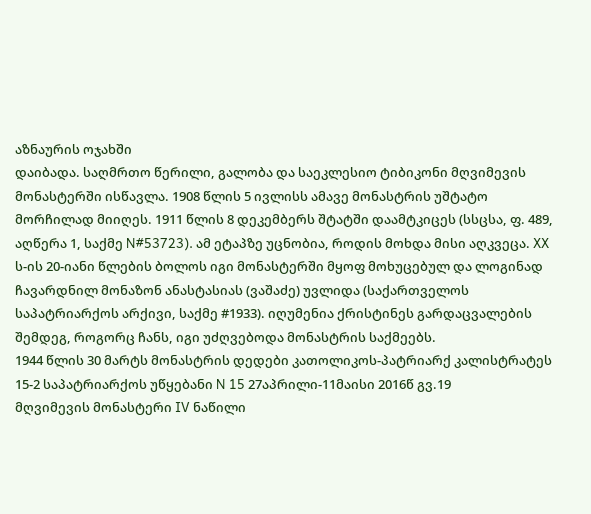აზნაურის ოჯახში
დაიბადა. საღმრთო წერილი, გალობა და საეკლესიო ტიბიკონი მღვიმევის მონასტერში ისწავლა. 1908 წლის 5 ივლისს ამავე მონასტრის უშტატო მორჩილად მიიღეს. 1911 წლის 8 დეკემბერს შტატში დაამტკიცეს (სსცსა, ფ. 489, აღწერა 1, საქმე N#53723). ამ ეტაპზე უცნობია, როდის მოხდა მისი აღკვეცა. XX ს-ის 20-იანი წლების ბოლოს იგი მონასტერში მყოფ მოხუცებულ და ლოგინად ჩავარდნილ მონაზონ ანასტასიას (ვაშაძე) უვლიდა (საქართველოს საპატრიარქოს არქივი, საქმე #1933). იღუმენია ქრისტინეს გარდაცვალების შემდეგ, როგორც ჩანს, იგი უძღვებოდა მონასტრის საქმეებს.
1944 წლის 30 მარტს მონასტრის დედები კათოლიკოს-პატრიარქ კალისტრატეს
15-2 საპატრიარქოს უწყებანი N 15 27აპრილი-11მაისი 2016წ გვ.19
მღვიმევის მონასტერი IV ნაწილი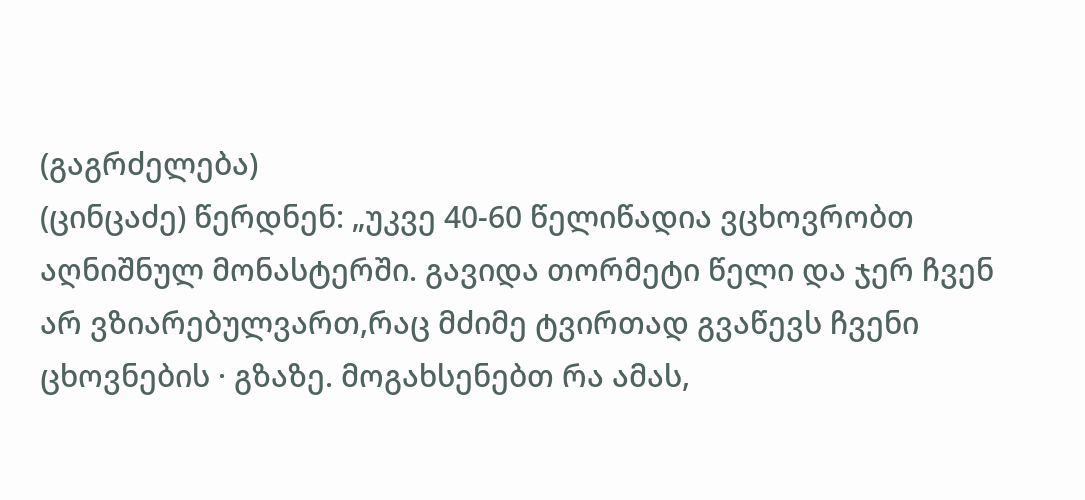(გაგრძელება)
(ცინცაძე) წერდნენ: „უკვე 40-60 წელიწადია ვცხოვრობთ აღნიშნულ მონასტერში. გავიდა თორმეტი წელი და ჯერ ჩვენ არ ვზიარებულვართ,რაც მძიმე ტვირთად გვაწევს ჩვენი ცხოვნების · გზაზე. მოგახსენებთ რა ამას,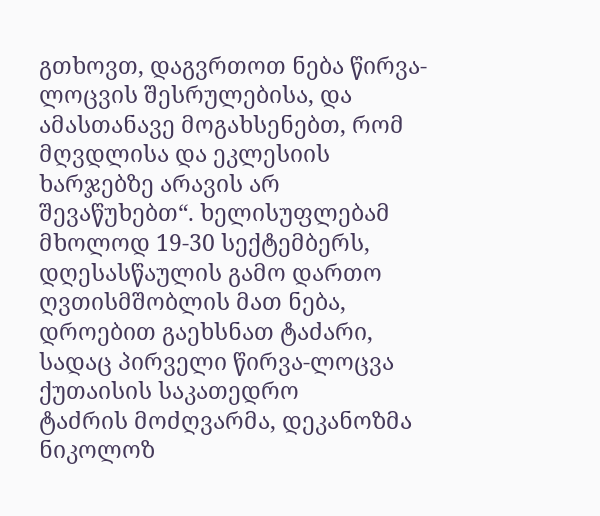გთხოვთ, დაგვრთოთ ნება წირვა-ლოცვის შესრულებისა, და ამასთანავე მოგახსენებთ, რომ მღვდლისა და ეკლესიის ხარჯებზე არავის არ შევაწუხებთ“. ხელისუფლებამ მხოლოდ 19-30 სექტემბერს, დღესასწაულის გამო დართო ღვთისმშობლის მათ ნება, დროებით გაეხსნათ ტაძარი, სადაც პირველი წირვა-ლოცვა ქუთაისის საკათედრო
ტაძრის მოძღვარმა, დეკანოზმა ნიკოლოზ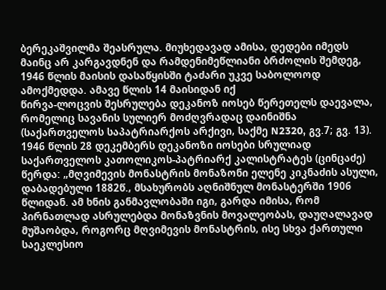ბერეკაშვილმა შეასრულა. მიუხედავად ამისა, დედები იმედს მაინც არ კარგავდნენ და რამდენიმეწლიანი ბრძოლის შემდეგ, 1946 წლის მაისის დასაწყისში ტაძარი უკვე საბოლოოდ ამოქმედდა. ამავე წლის 14 მაისიდან იქ
წირვა-ლოცვის შესრულება დეკანოზ იოსებ წერეთელს დაევალა, რომელიც სავანის სულიერ მოძღვრადაც დაინიშნა (საქართველოს საპატრიარქოს არქივი, საქმე N2320, გვ.7; გვ. 13). 1946 წლის 28 დეკემბერს დეკანოზი იოსები სრულიად საქართველოს კათოლიკოს-პატრიარქ კალისტრატეს (ცინცაძე) წერდა: „მღვიმევის მონასტრის მონაზონი ელენე კიკნაძის ასული, დაბადებული 1882წ., მსახურობს აღნიშნულ მონასტერში 1906 წლიდან. ამ ხნის განმავლობაში იგი, გარდა იმისა, რომ პირნათლად ასრულებდა მონაზვნის მოვალეობას, დაუღალავად მუშაობდა, როგორც მღვიმევის მონასტრის, ისე სხვა ქართული საეკლესიო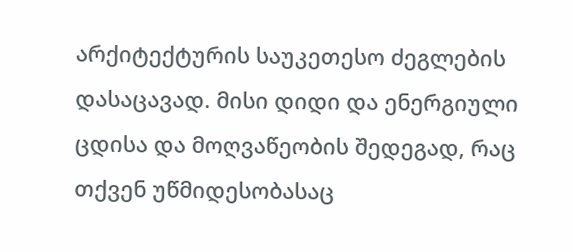არქიტექტურის საუკეთესო ძეგლების დასაცავად. მისი დიდი და ენერგიული ცდისა და მოღვაწეობის შედეგად, რაც თქვენ უწმიდესობასაც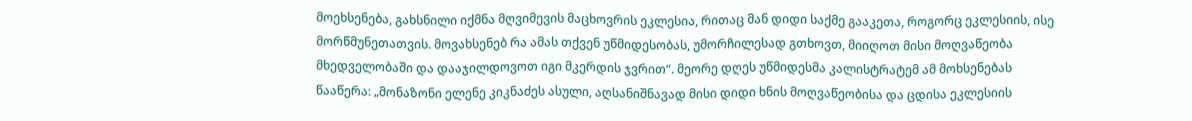მოეხსენება, გახსნილი იქმნა მღვიმევის მაცხოვრის ეკლესია, რითაც მან დიდი საქმე გააკეთა, როგორც ეკლესიის, ისე მორწმუნეთათვის. მოვახსენებ რა ამას თქვენ უწმიდესობას, უმორჩილესად გთხოვთ, მიიღოთ მისი მოღვაწეობა მხედველობაში და დააჯილდოვოთ იგი მკერდის ჯვრით“. მეორე დღეს უწმიდესმა კალისტრატემ ამ მოხსენებას წააწერა: „მონაზონი ელენე კიკნაძეს ასული, აღსანიშნავად მისი დიდი ხნის მოღვაწეობისა და ცდისა ეკლესიის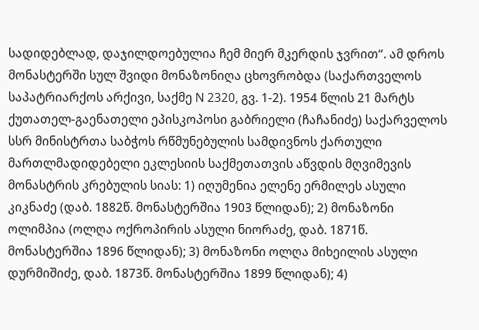სადიდებლად, დაჯილდოებულია ჩემ მიერ მკერდის ჯვრით“. ამ დროს მონასტერში სულ შვიდი მონაზონიღა ცხოვრობდა (საქართველოს საპატრიარქოს არქივი, საქმე N 2320, გვ. 1-2). 1954 წლის 21 მარტს ქუთათელ-გაენათელი ეპისკოპოსი გაბრიელი (ჩაჩანიძე) საქარველოს სსრ მინისტრთა საბჭოს რწმუნებულის სამდივნოს ქართული მართლმადიდებელი ეკლესიის საქმეთათვის აწვდის მღვიმევის მონასტრის კრებულის სიას: 1) იღუმენია ელენე ერმილეს ასული კიკნაძე (დაბ. 1882წ. მონასტერშია 1903 წლიდან); 2) მონაზონი ოლიმპია (ოლღა ოქროპირის ასული ნიორაძე, დაბ. 1871წ. მონასტერშია 1896 წლიდან); 3) მონაზონი ოლღა მიხეილის ასული დურმიშიძე, დაბ. 1873წ. მონასტერშია 1899 წლიდან); 4)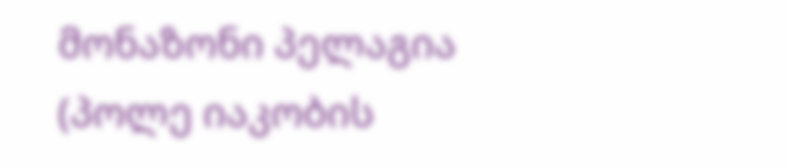მონაზონი პელაგია (პოლე იაკობის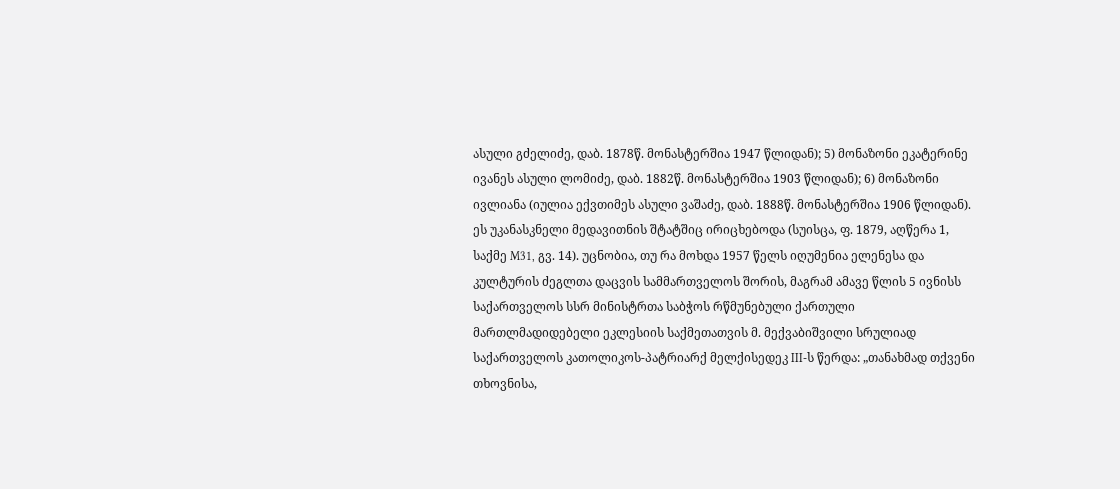ასული გძელიძე, დაბ. 1878წ. მონასტერშია 1947 წლიდან); 5) მონაზონი ეკატერინე ივანეს ასული ლომიძე, დაბ. 1882წ. მონასტერშია 1903 წლიდან); 6) მონაზონი ივლიანა (იულია ექვთიმეს ასული ვაშაძე, დაბ. 1888წ. მონასტერშია 1906 წლიდან). ეს უკანასკნელი მედავითნის შტატშიც ირიცხებოდა (სუისცა, ფ. 1879, აღწერა 1, საქმე M31, გვ. 14). უცნობია, თუ რა მოხდა 1957 წელს იღუმენია ელენესა და კულტურის ძეგლთა დაცვის სამმართველოს შორის, მაგრამ ამავე წლის 5 ივნისს საქართველოს სსრ მინისტრთა საბჭოს რწმუნებული ქართული მართლმადიდებელი ეკლესიის საქმეთათვის მ. მექვაბიშვილი სრულიად საქართველოს კათოლიკოს-პატრიარქ მელქისედეკ III-ს წერდა: „თანახმად თქვენი თხოვნისა,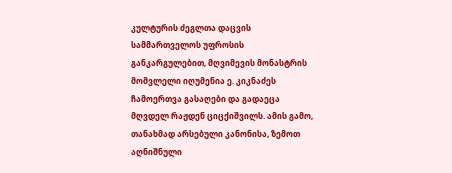კულტურის ძეგლთა დაცვის სამმართველოს უფროსის განკარგულებით, მღვიმევის მონასტრის მომვლელი იღუმენია ე. კიკნაძეს ჩამოერთვა გასაღები და გადაეცა მღვდელ რაჟდენ ციცქიშვილს. ამის გამო, თანახმად არსებული კანონისა, ზემოთ აღნიშნული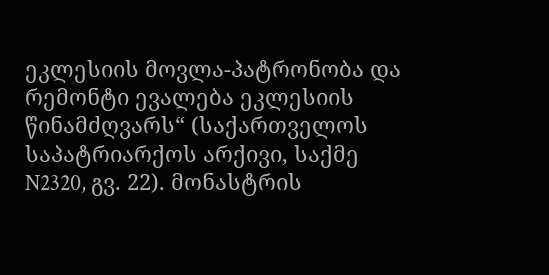ეკლესიის მოვლა-პატრონობა და რემონტი ევალება ეკლესიის წინამძღვარს“ (საქართველოს საპატრიარქოს არქივი, საქმე N2320, გვ. 22). მონასტრის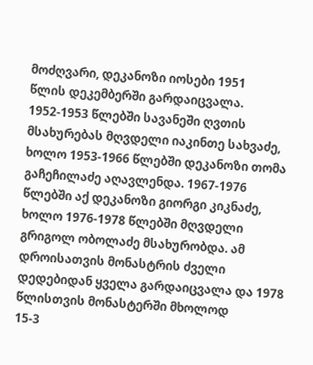მოძღვარი, დეკანოზი იოსები 1951
წლის დეკემბერში გარდაიცვალა. 1952-1953 წლებში სავანეში ღვთის მსახურებას მღვდელი იაკინთე სახვაძე, ხოლო 1953-1966 წლებში დეკანოზი თომა გაჩეჩილაძე აღავლენდა. 1967-1976 წლებში აქ დეკანოზი გიორგი კიკნაძე, ხოლო 1976-1978 წლებში მღვდელი გრიგოლ ობოლაძე მსახურობდა. ამ დროისათვის მონასტრის ძველი დედებიდან ყველა გარდაიცვალა და 1978 წლისთვის მონასტერში მხოლოდ
15-3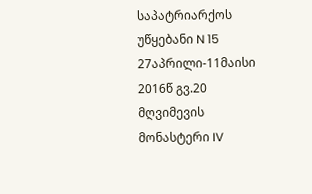საპატრიარქოს უწყებანი N 15 27აპრილი-11მაისი 2016წ გვ.20
მღვიმევის მონასტერი IV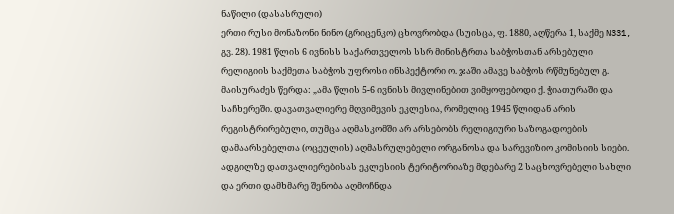ნაწილი (დასასრული)
ერთი რუსი მონაზონი ნინო (გრიცენკო) ცხოვრობდა (სუისცა, ფ. 1880, აღწერა 1, საქმე N331, გვ. 28). 1981 წლის 6 ივნისს საქართველოს სსრ მინისტრთა საბჭოსთან არსებული რელიგიის საქმეთა საბჭოს უფროსი ინსპექტორი ო. ჯაში ამავე საბჭოს რწმუნებულ გ. მაისურაძეს წერდა: „ამა წლის 5-6 ივნისს მივლინებით ვიმყოფებოდი ქ. ჭიათურაში და საჩხერეში. დავათვალიერე მღვიმევის ეკლესია, რომელიც 1945 წლიდან არის რეგისტრირებული, თუმცა აღმასკომში არ არსებობს რელიგიური საზოგადოების დამაარსებელთა (ოცეულის) აღმასრულებელი ორგანოსა და სარევიზიო კომისიის სიები. ადგილზე დათვალიერებისას ეკლესიის ტერიტორიაზე მდებარე 2 საცხოვრებელი სახლი და ერთი დამხმარე შენობა აღმოჩნდა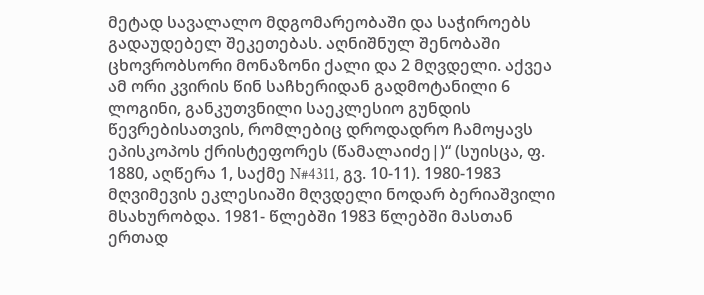მეტად სავალალო მდგომარეობაში და საჭიროებს გადაუდებელ შეკეთებას. აღნიშნულ შენობაში ცხოვრობსორი მონაზონი ქალი და 2 მღვდელი. აქვეა ამ ორი კვირის წინ საჩხერიდან გადმოტანილი 6 ლოგინი, განკუთვნილი საეკლესიო გუნდის წევრებისათვის, რომლებიც დროდადრო ჩამოყავს ეპისკოპოს ქრისტეფორეს (წამალაიძე|)“ (სუისცა, ფ. 1880, აღწერა 1, საქმე N#4311, გვ. 10-11). 1980-1983 მღვიმევის ეკლესიაში მღვდელი ნოდარ ბერიაშვილი მსახურობდა. 1981- წლებში 1983 წლებში მასთან ერთად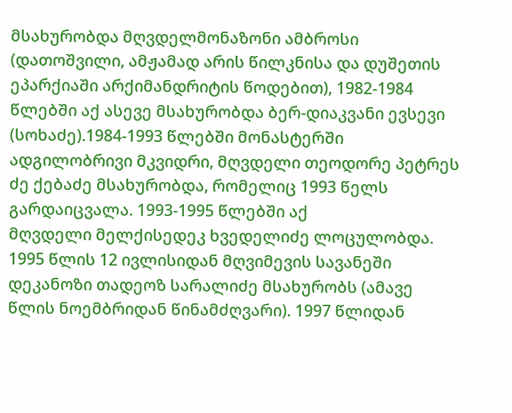მსახურობდა მღვდელმონაზონი ამბროსი (დათოშვილი, ამჟამად არის წილკნისა და დუშეთის ეპარქიაში არქიმანდრიტის წოდებით), 1982-1984 წლებში აქ ასევე მსახურობდა ბერ-დიაკვანი ევსევი (სოხაძე).1984-1993 წლებში მონასტერში ადგილობრივი მკვიდრი, მღვდელი თეოდორე პეტრეს ძე ქებაძე მსახურობდა, რომელიც 1993 წელს გარდაიცვალა. 1993-1995 წლებში აქ
მღვდელი მელქისედეკ ხვედელიძე ლოცულობდა.
1995 წლის 12 ივლისიდან მღვიმევის სავანეში დეკანოზი თადეოზ სარალიძე მსახურობს (ამავე წლის ნოემბრიდან წინამძღვარი). 1997 წლიდან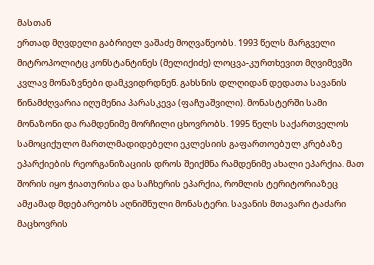მასთან
ერთად მღვდელი გაბრიელ ვაშაძე მოღვაწეობს. 1993 წელს მარგველი მიტროპოლიტც კონსტანტინეს (მელიქიძე) ლოცვა-კურთხევით მღვიმევში კვლავ მონაზვნები დამკვიდრდნენ. გახსნის დლღიდან დედათა სავანის წინამძღვარია იღუმენია პარასკევა (ფაჩუაშვილი). მონასტერში სამი მონაზონი და რამდენიმე მორჩილი ცხოვრობს. 1995 წელს საქართველოს სამოციქულო მართლმადიდებელი ეკლესიის გაფართოებულ კრებაზე ეპარქიების რეორგანიზაციის დროს შეიქმნა რამდენიმე ახალი ეპარქია. მათ შორის იყო ჭიათურისა და საჩხერის ეპარქია, რომლის ტერიტორიაზეც ამჟამად მდებარეობს აღნიშნული მონასტერი. სავანის მთავარი ტაძარი მაცხოვრის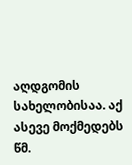აღდგომის სახელობისაა. აქ ასევე მოქმედებს წმ.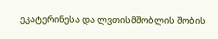ეკატერინესა და ლვთისმშობლის შობის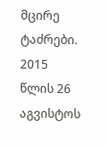მცირე ტაძრები. 2015 წლის 26 აგვისტოს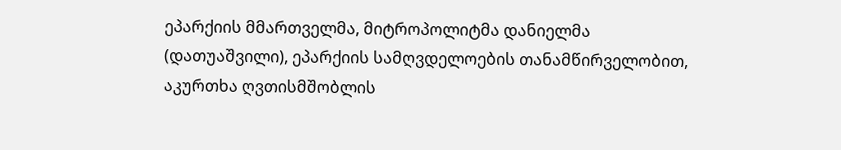ეპარქიის მმართველმა, მიტროპოლიტმა დანიელმა (დათუაშვილი), ეპარქიის სამღვდელოების თანამწირველობით, აკურთხა ღვთისმშობლის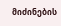მიძინების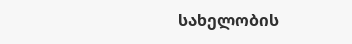სახელობის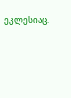ეკლესიაც.